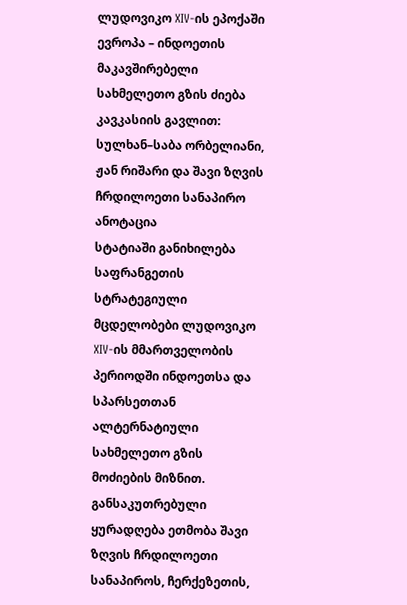ლუდოვიკო XIV-ის ეპოქაში ევროპა – ინდოეთის მაკავშირებელი სახმელეთო გზის ძიება კავკასიის გავლით:
სულხან–საბა ორბელიანი, ჟან რიშარი და შავი ზღვის ჩრდილოეთი სანაპირო
ანოტაცია
სტატიაში განიხილება საფრანგეთის სტრატეგიული მცდელობები ლუდოვიკო XIV-ის მმართველობის პერიოდში ინდოეთსა და სპარსეთთან ალტერნატიული სახმელეთო გზის მოძიების მიზნით. განსაკუთრებული ყურადღება ეთმობა შავი ზღვის ჩრდილოეთი სანაპიროს, ჩერქეზეთის,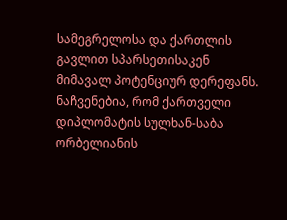სამეგრელოსა და ქართლის გავლით სპარსეთისაკენ მიმავალ პოტენციურ დერეფანს. ნაჩვენებია, რომ ქართველი დიპლომატის სულხან-საბა ორბელიანის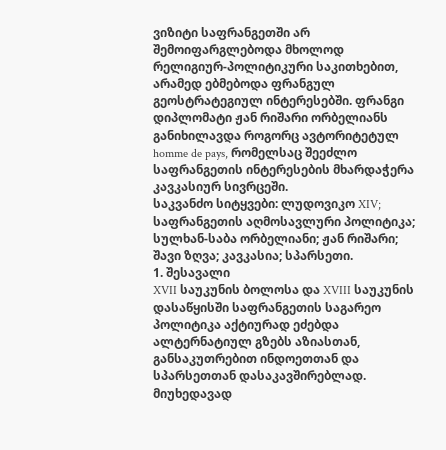ვიზიტი საფრანგეთში არ შემოიფარგლებოდა მხოლოდ რელიგიურ-პოლიტიკური საკითხებით, არამედ ებმებოდა ფრანგულ გეოსტრატეგიულ ინტერესებში. ფრანგი დიპლომატი ჟან რიშარი ორბელიანს განიხილავდა როგორც ავტორიტეტულ homme de pays, რომელსაც შეეძლო საფრანგეთის ინტერესების მხარდაჭერა კავკასიურ სივრცეში.
საკვანძო სიტყვები: ლუდოვიკო XIV; საფრანგეთის აღმოსავლური პოლიტიკა; სულხან-საბა ორბელიანი; ჟან რიშარი; შავი ზღვა; კავკასია; სპარსეთი.
1. შესავალი
XVII საუკუნის ბოლოსა და XVIII საუკუნის დასაწყისში საფრანგეთის საგარეო პოლიტიკა აქტიურად ეძებდა ალტერნატიულ გზებს აზიასთან, განსაკუთრებით ინდოეთთან და სპარსეთთან დასაკავშირებლად. მიუხედავად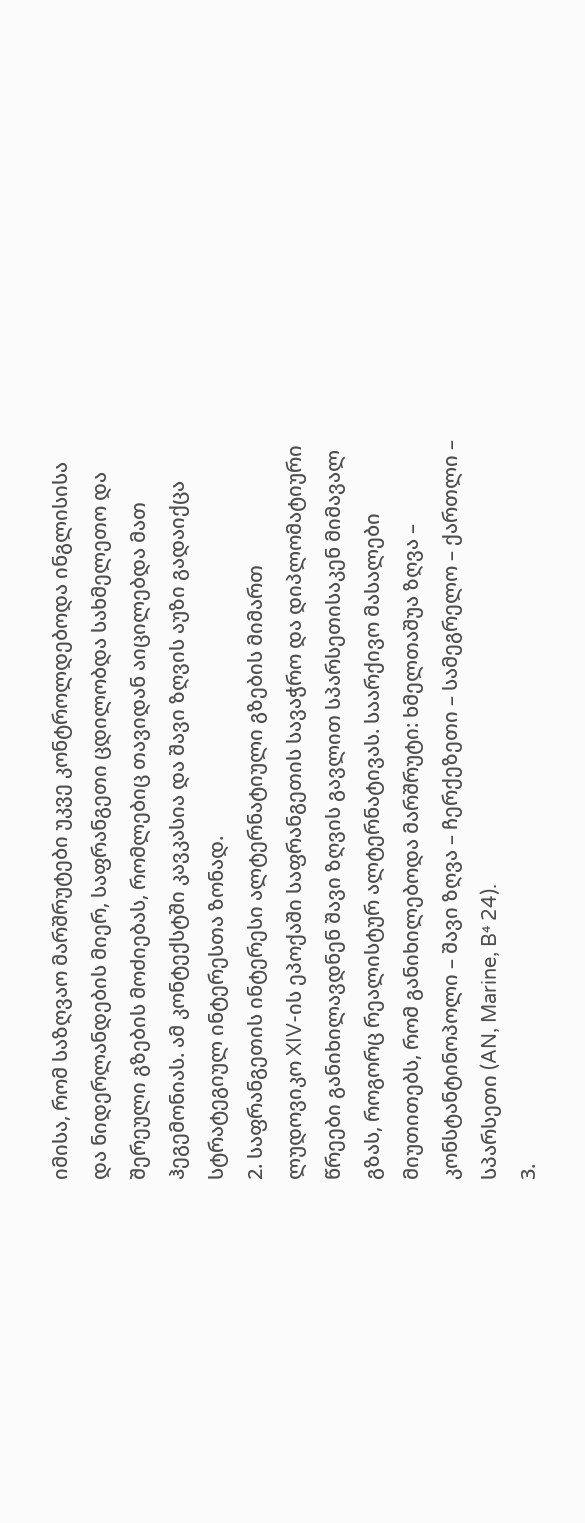იმისა, რომ საზღვაო მარშრუტები უკვე კონტროლდებოდა ინგლისისა და ნიდერლანდების მიერ, საფრანგეთი ცდილობდა სახმელეთო და შერეული გზების მოძიებას, რომლებიც თავიდან აიცილებდა მათ ჰეგემონიას. ამ კონტექსტში კავკასია და შავი ზღვის აუზი გადაიქცა სტრატეგიულ ინტერესთა ზონად.
2. საფრანგეთის ინტერესი ალტერნატიული გზების მიმართ
ლუდოვიკო XIV-ის ეპოქაში საფრანგეთის სავაჭრო და დიპლომატიური წრეები განიხილავდნენ შავი ზღვის გავლით სპარსეთისაკენ მიმავალ გზას, როგორც რეალისტურ ალტერნატივას. საარქივო მასალები მიუთითებს, რომ განიხილებოდა მარშრუტი: ხმელთაშუა ზღვა – კონსტანტინოპოლი – შავი ზღვა – ჩერქეზეთი – სამეგრელო – ქართლი – სპარსეთი (AN, Marine, B⁴ 24).
3.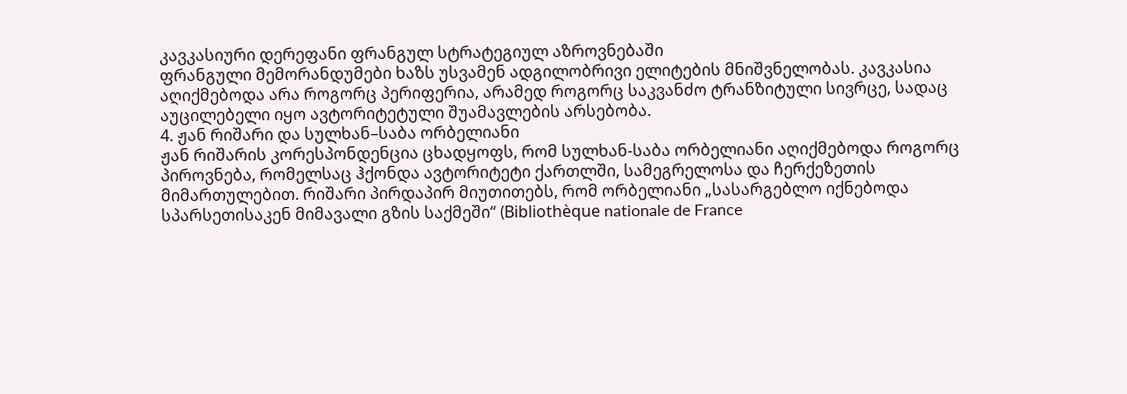კავკასიური დერეფანი ფრანგულ სტრატეგიულ აზროვნებაში
ფრანგული მემორანდუმები ხაზს უსვამენ ადგილობრივი ელიტების მნიშვნელობას. კავკასია აღიქმებოდა არა როგორც პერიფერია, არამედ როგორც საკვანძო ტრანზიტული სივრცე, სადაც აუცილებელი იყო ავტორიტეტული შუამავლების არსებობა.
4. ჟან რიშარი და სულხან–საბა ორბელიანი
ჟან რიშარის კორესპონდენცია ცხადყოფს, რომ სულხან-საბა ორბელიანი აღიქმებოდა როგორც პიროვნება, რომელსაც ჰქონდა ავტორიტეტი ქართლში, სამეგრელოსა და ჩერქეზეთის მიმართულებით. რიშარი პირდაპირ მიუთითებს, რომ ორბელიანი „სასარგებლო იქნებოდა სპარსეთისაკენ მიმავალი გზის საქმეში“ (Bibliothèque nationale de France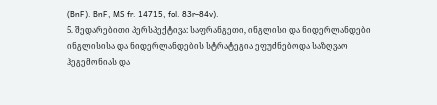(BnF). BnF, MS fr. 14715, fol. 83r–84v).
5. შედარებითი პერსპექტივა: საფრანგეთი, ინგლისი და ნიდერლანდები
ინგლისისა და ნიდერლანდების სტრატეგია ეფუძნებოდა საზღვაო ჰეგემონიას და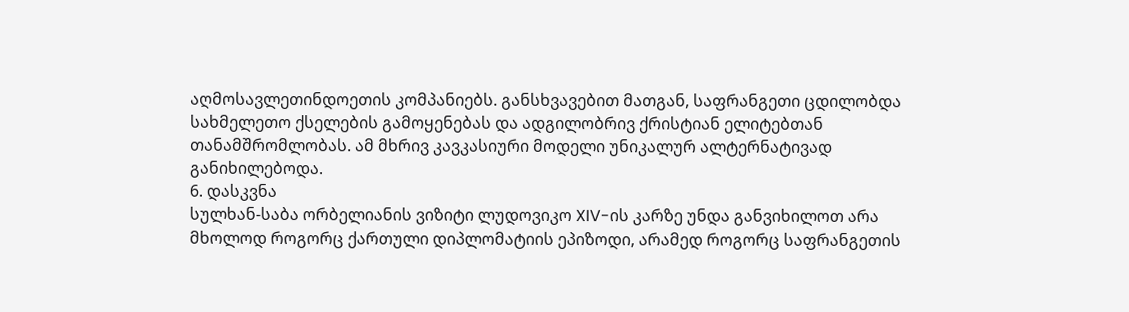აღმოსავლეთინდოეთის კომპანიებს. განსხვავებით მათგან, საფრანგეთი ცდილობდა სახმელეთო ქსელების გამოყენებას და ადგილობრივ ქრისტიან ელიტებთან თანამშრომლობას. ამ მხრივ კავკასიური მოდელი უნიკალურ ალტერნატივად განიხილებოდა.
6. დასკვნა
სულხან-საბა ორბელიანის ვიზიტი ლუდოვიკო XIV-ის კარზე უნდა განვიხილოთ არა მხოლოდ როგორც ქართული დიპლომატიის ეპიზოდი, არამედ როგორც საფრანგეთის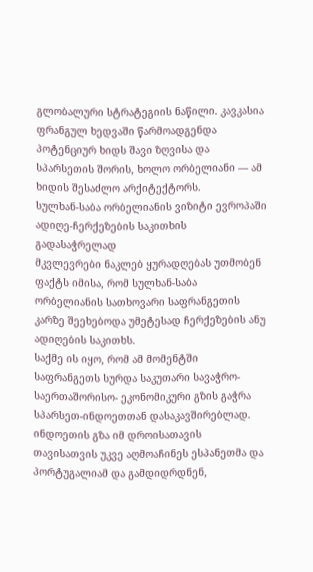გლობალური სტრატეგიის ნაწილი. კავკასია ფრანგულ ხედვაში წარმოადგენდა პოტენციურ ხიდს შავი ზღვისა და სპარსეთის შორის, ხოლო ორბელიანი — ამ ხიდის შესაძლო არქიტექტორს.
სულხან-საბა ორბელიანის ვიზიტი ევროპაში ადიღე-ჩერქეზების საკითხის გადასაჭრელად
მკვლევრები ნაკლებ ყურადღებას უთმობენ ფაქტს იმისა, რომ სულხან-საბა ორბელიანის სათხოვარი საფრანგეთის კარზე შეეხებოდა უმეტესად ჩერქეზების ანუ ადიღების საკითხს.
საქმე ის იყო, რომ ამ მომენტში საფრანგეთს სურდა საკუთარი სავაჭრო-საერთაშორისო- ეკონომიკური გზის გაჭრა სპარსეთ-ინდოეთთან დასაკავშირებლად.
ინდოეთის გზა იმ დროისათავის თავისათვის უკვე აღმოაჩინეს ესპანეთმა და პორტუგალიამ და გამდიდრდნენ,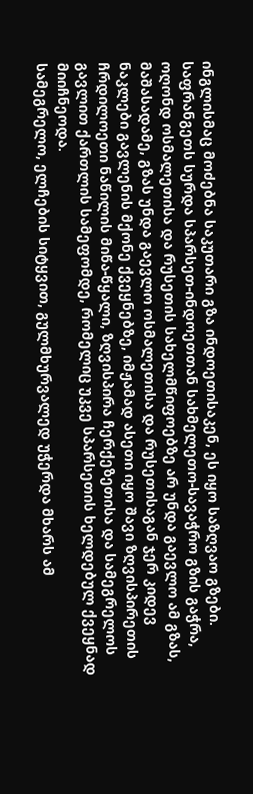ინგლისმაც მოძებნა საკუთარი გზა ინდოეთისაკენ, ეს იყო საზღვაო გზები.
საფრანგეთს სურდა სპარსეთ-ინდოეთთან სახმელეთო-სავაჭრო გზის გაჭრა, ოღონდ ოსმალეთისა და რუსეთის სახელმწიფოებზე არ უნდა გაევლო ამ გზას, მაშასადამე, გზას უნდა გაევლო ოსმალეთისა და რუსეთისაგან ჯერ კიდევ ნაკლები გავლენის მქონე ქვეყნებზე, იმჟამად ასეთი იყო შავი ზღვისპირეთის ჩრდილოეთი ნაწილის მიწა-წყალი, ზღვისპირა ჩერქეზეთისა და სამეგრელოს გავლით ქართლის სამეფომდე, რომელიც უკვე სპარსეთის ხელდებულ ქვეყნად მიიჩნეოდა.
სამეგრელო, ელჩების სიტყვით, გულმხურვალედ უჭერდა მხარს ამ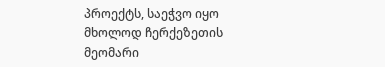პროექტს, საეჭვო იყო მხოლოდ ჩერქეზეთის მეომარი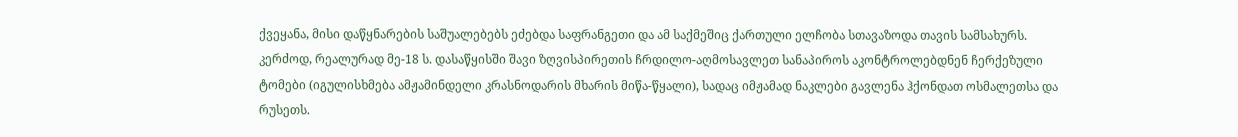ქვეყანა, მისი დაწყნარების საშუალებებს ეძებდა საფრანგეთი და ამ საქმეშიც ქართული ელჩობა სთავაზოდა თავის სამსახურს.
კერძოდ, რეალურად მე-18 ს. დასაწყისში შავი ზღვისპირეთის ჩრდილო-აღმოსავლეთ სანაპიროს აკონტროლებდნენ ჩერქეზული ტომები (იგულისხმება ამჟამინდელი კრასნოდარის მხარის მიწა-წყალი), სადაც იმჟამად ნაკლები გავლენა ჰქონდათ ოსმალეთსა და რუსეთს.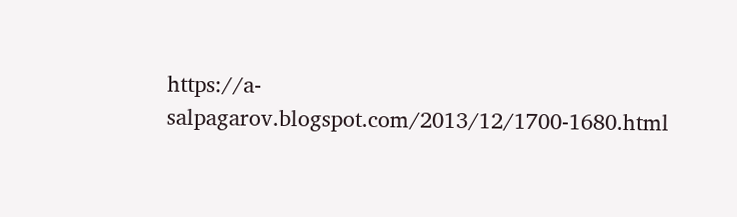https://a-salpagarov.blogspot.com/2013/12/1700-1680.html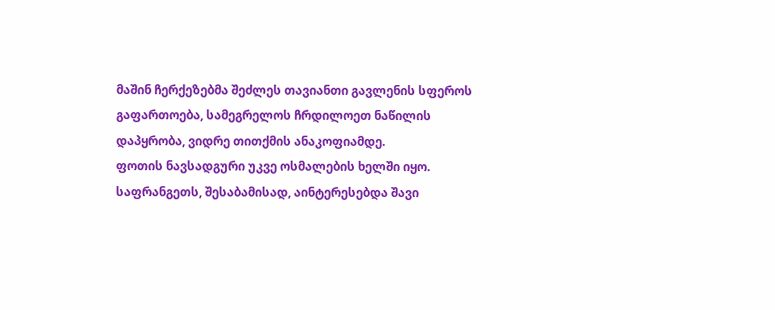მაშინ ჩერქეზებმა შეძლეს თავიანთი გავლენის სფეროს გაფართოება, სამეგრელოს ჩრდილოეთ ნაწილის დაპყრობა, ვიდრე თითქმის ანაკოფიამდე.
ფოთის ნავსადგური უკვე ოსმალების ხელში იყო.
საფრანგეთს, შესაბამისად, აინტერესებდა შავი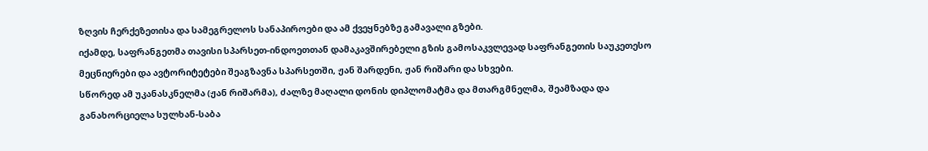ზღვის ჩერქეზეთისა და სამეგრელოს სანაპიროები და ამ ქვეყნებზე გამავალი გზები.
იქამდე, საფრანგეთმა თავისი სპარსეთ-ინდოეთთან დამაკავშირებელი გზის გამოსაკვლევად საფრანგეთის საუკეთესო მეცნიერები და ავტორიტეტები შეაგზავნა სპარსეთში, ჟან შარდენი, ჟან რიშარი და სხვები.
სწორედ ამ უკანასკნელმა (ჟან რიშარმა), ძალზე მაღალი დონის დიპლომატმა და მთარგმნელმა, შეამზადა და განახორციელა სულხან-საბა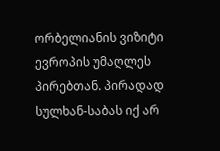ორბელიანის ვიზიტი ევროპის უმაღლეს პირებთან. პირადად სულხან-საბას იქ არ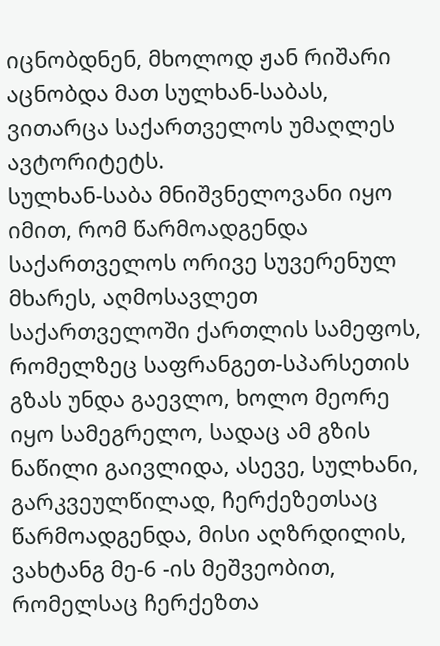იცნობდნენ, მხოლოდ ჟან რიშარი აცნობდა მათ სულხან-საბას, ვითარცა საქართველოს უმაღლეს ავტორიტეტს.
სულხან-საბა მნიშვნელოვანი იყო იმით, რომ წარმოადგენდა საქართველოს ორივე სუვერენულ მხარეს, აღმოსავლეთ საქართველოში ქართლის სამეფოს, რომელზეც საფრანგეთ-სპარსეთის გზას უნდა გაევლო, ხოლო მეორე იყო სამეგრელო, სადაც ამ გზის ნაწილი გაივლიდა, ასევე, სულხანი, გარკვეულწილად, ჩერქეზეთსაც წარმოადგენდა, მისი აღზრდილის, ვახტანგ მე-6 -ის მეშვეობით, რომელსაც ჩერქეზთა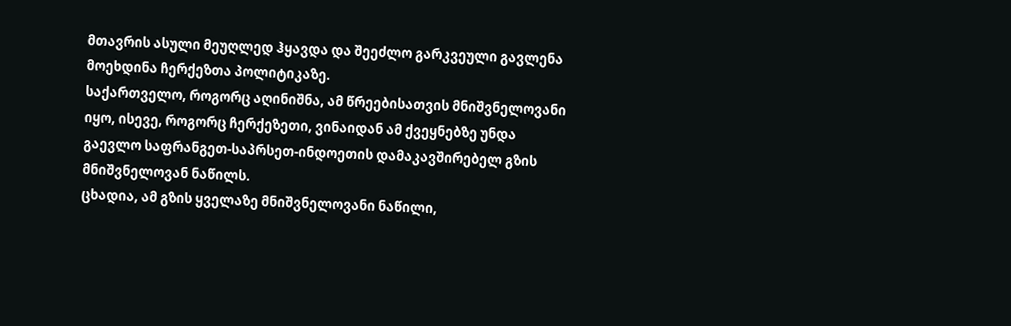მთავრის ასული მეუღლედ ჰყავდა და შეეძლო გარკვეული გავლენა მოეხდინა ჩერქეზთა პოლიტიკაზე.
საქართველო, როგორც აღინიშნა, ამ წრეებისათვის მნიშვნელოვანი იყო, ისევე, როგორც ჩერქეზეთი, ვინაიდან ამ ქვეყნებზე უნდა გაევლო საფრანგეთ-საპრსეთ-ინდოეთის დამაკავშირებელ გზის მნიშვნელოვან ნაწილს.
ცხადია, ამ გზის ყველაზე მნიშვნელოვანი ნაწილი,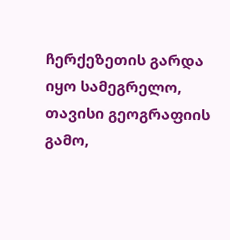ჩერქეზეთის გარდა იყო სამეგრელო, თავისი გეოგრაფიის გამო,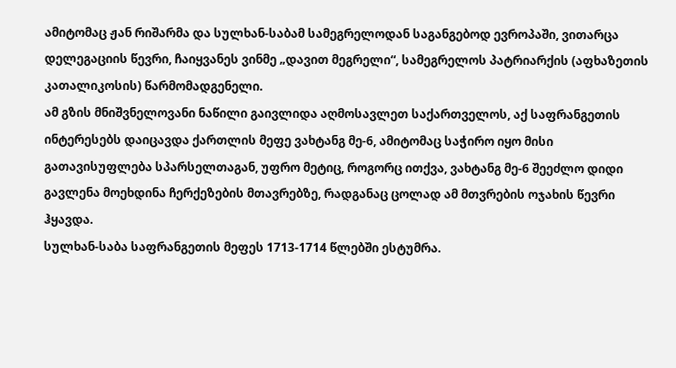ამიტომაც ჟან რიშარმა და სულხან-საბამ სამეგრელოდან საგანგებოდ ევროპაში, ვითარცა დელეგაციის წევრი, ჩაიყვანეს ვინმე „დავით მეგრელი“, სამეგრელოს პატრიარქის (აფხაზეთის კათალიკოსის) წარმომადგენელი.
ამ გზის მნიშვნელოვანი ნაწილი გაივლიდა აღმოსავლეთ საქართველოს, აქ საფრანგეთის ინტერესებს დაიცავდა ქართლის მეფე ვახტანგ მე-6, ამიტომაც საჭირო იყო მისი გათავისუფლება სპარსელთაგან, უფრო მეტიც, როგორც ითქვა, ვახტანგ მე-6 შეეძლო დიდი გავლენა მოეხდინა ჩერქეზების მთავრებზე, რადგანაც ცოლად ამ მთვრების ოჯახის წევრი ჰყავდა.
სულხან-საბა საფრანგეთის მეფეს 1713-1714 წლებში ესტუმრა.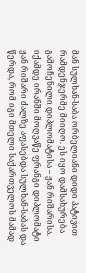მან სულხან-საბა ორბელიანი დიდი პატივით რამდენჯერმე მიიღო. ეს იყო დამსახურება გამოჩენილი დიპლომატისა – ჟან რიშარისა.
იქამდე ირანში მოღვაწე ფრანგი დიპლომატი ჟან რიშარი ძალზე აფასებდა სულხან-საბას და წერდა, რომ იგი მთელი საქართველოს მამად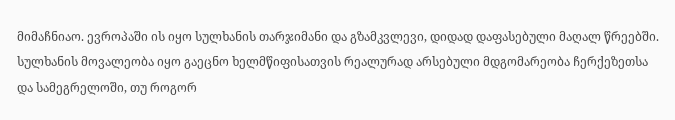მიმაჩნიაო. ევროპაში ის იყო სულხანის თარჯიმანი და გზამკვლევი, დიდად დაფასებული მაღალ წრეებში.
სულხანის მოვალეობა იყო გაეცნო ხელმწიფისათვის რეალურად არსებული მდგომარეობა ჩერქეზეთსა და სამეგრელოში, თუ როგორ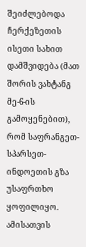შეიძლებოდა ჩერქეზეთის ისეთი სახით დამშვიდება (მათ შორის ვახტანგ მე-6-ის გამოყენებით), რომ საფრანგეთ-სპარსეთ-ინდოეთის გზა უსაფრთხო ყოფილიყო. ამისათვის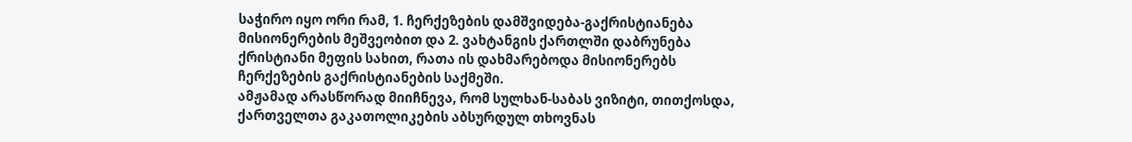საჭირო იყო ორი რამ, 1. ჩერქეზების დამშვიდება-გაქრისტიანება მისიონერების მეშვეობით და 2. ვახტანგის ქართლში დაბრუნება ქრისტიანი მეფის სახით, რათა ის დახმარებოდა მისიონერებს ჩერქეზების გაქრისტიანების საქმეში.
ამჟამად არასწორად მიიჩნევა, რომ სულხან-საბას ვიზიტი, თითქოსდა, ქართველთა გაკათოლიკების აბსურდულ თხოვნას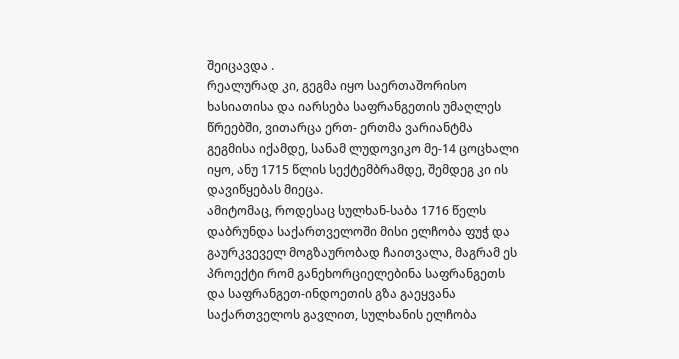შეიცავდა .
რეალურად კი, გეგმა იყო საერთაშორისო ხასიათისა და იარსება საფრანგეთის უმაღლეს წრეებში, ვითარცა ერთ- ერთმა ვარიანტმა გეგმისა იქამდე, სანამ ლუდოვიკო მე-14 ცოცხალი იყო, ანუ 1715 წლის სექტემბრამდე, შემდეგ კი ის დავიწყებას მიეცა.
ამიტომაც, როდესაც სულხან-საბა 1716 წელს დაბრუნდა საქართველოში მისი ელჩობა ფუჭ და გაურკვეველ მოგზაურობად ჩაითვალა, მაგრამ ეს პროექტი რომ განეხორციელებინა საფრანგეთს და საფრანგეთ-ინდოეთის გზა გაეყვანა საქართველოს გავლით, სულხანის ელჩობა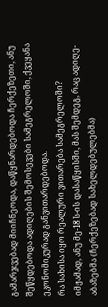გამარჯვებად მიიჩნეოდა, დაწყნარდებოდა ჩერქეზეთი, ანუ შეწყდებოდა ადიღების შემოსევები სამეგრელოში, ქვეყანა ეკონომიკურად განვითარდებოდა.
რა სახისა იყო რეალური ვითარება სამეგრელოში?
იმჟამად, ანუ მე-18 ს-ის დასაწყისში, მას შემდეგ, რაც ადიღე-აბაზებმა (ჩერქეზებად სახელდებულებმა)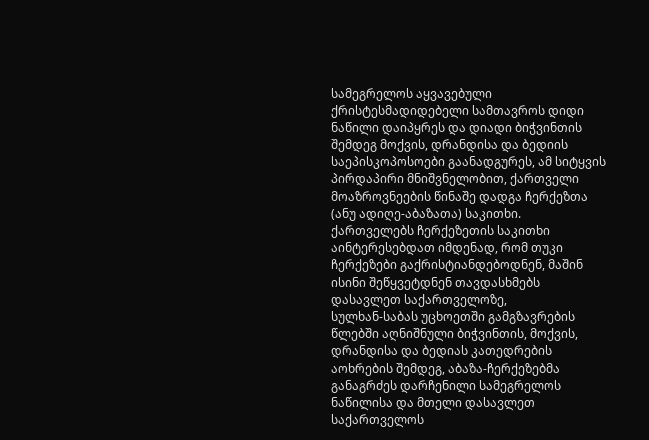სამეგრელოს აყვავებული ქრისტესმადიდებელი სამთავროს დიდი ნაწილი დაიპყრეს და დიადი ბიჭვინთის შემდეგ მოქვის, დრანდისა და ბედიის საეპისკოპოსოები გაანადგურეს, ამ სიტყვის პირდაპირი მნიშვნელობით, ქართველი მოაზროვნეების წინაშე დადგა ჩერქეზთა (ანუ ადიღე-აბაზათა) საკითხი.
ქართველებს ჩერქეზეთის საკითხი აინტერესებდათ იმდენად, რომ თუკი ჩერქეზები გაქრისტიანდებოდნენ, მაშინ ისინი შეწყვეტდნენ თავდასხმებს დასავლეთ საქართველოზე,
სულხან-საბას უცხოეთში გამგზავრების წლებში აღნიშნული ბიჭვინთის, მოქვის, დრანდისა და ბედიას კათედრების აოხრების შემდეგ, აბაზა-ჩერქეზებმა განაგრძეს დარჩენილი სამეგრელოს ნაწილისა და მთელი დასავლეთ საქართველოს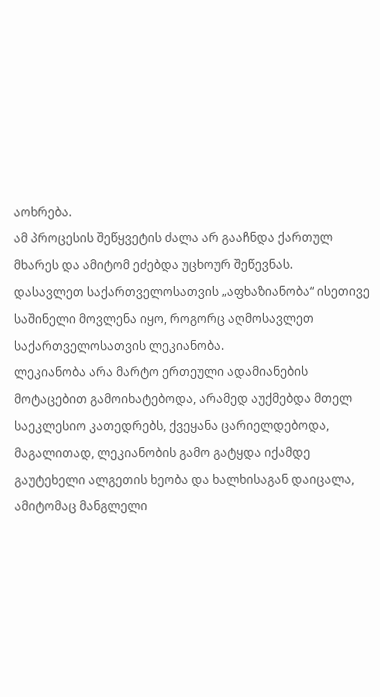აოხრება.
ამ პროცესის შეწყვეტის ძალა არ გააჩნდა ქართულ მხარეს და ამიტომ ეძებდა უცხოურ შეწევნას.
დასავლეთ საქართველოსათვის „აფხაზიანობა“ ისეთივე საშინელი მოვლენა იყო, როგორც აღმოსავლეთ საქართველოსათვის ლეკიანობა.
ლეკიანობა არა მარტო ერთეული ადამიანების მოტაცებით გამოიხატებოდა, არამედ აუქმებდა მთელ საეკლესიო კათედრებს, ქვეყანა ცარიელდებოდა, მაგალითად, ლეკიანობის გამო გატყდა იქამდე გაუტეხელი ალგეთის ხეობა და ხალხისაგან დაიცალა, ამიტომაც მანგლელი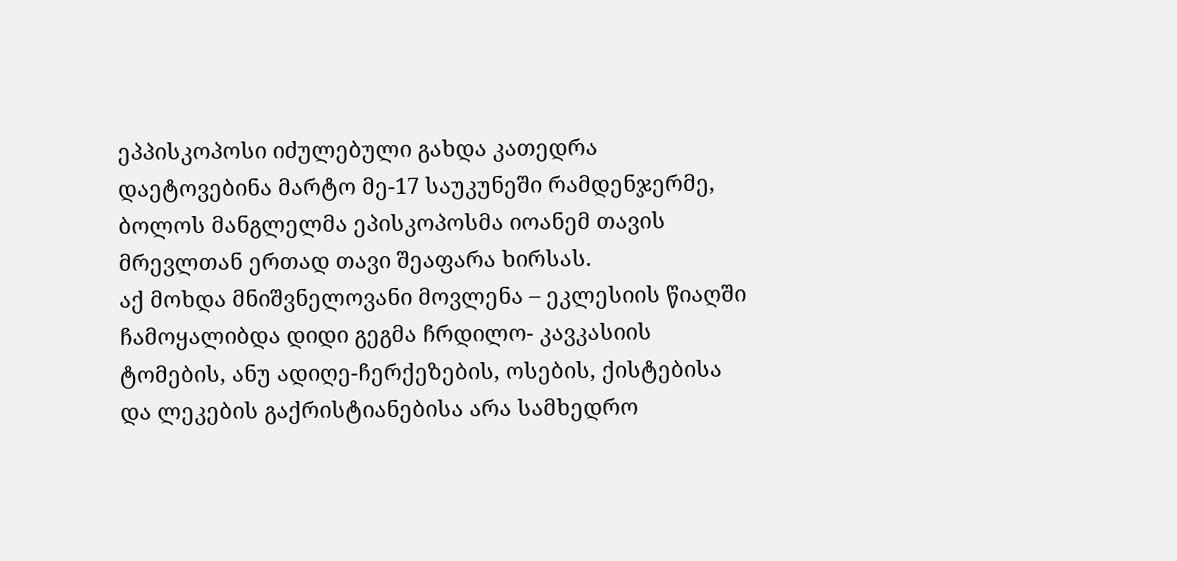ეპპისკოპოსი იძულებული გახდა კათედრა დაეტოვებინა მარტო მე-17 საუკუნეში რამდენჯერმე,
ბოლოს მანგლელმა ეპისკოპოსმა იოანემ თავის მრევლთან ერთად თავი შეაფარა ხირსას.
აქ მოხდა მნიშვნელოვანი მოვლენა – ეკლესიის წიაღში ჩამოყალიბდა დიდი გეგმა ჩრდილო- კავკასიის ტომების, ანუ ადიღე-ჩერქეზების, ოსების, ქისტებისა და ლეკების გაქრისტიანებისა არა სამხედრო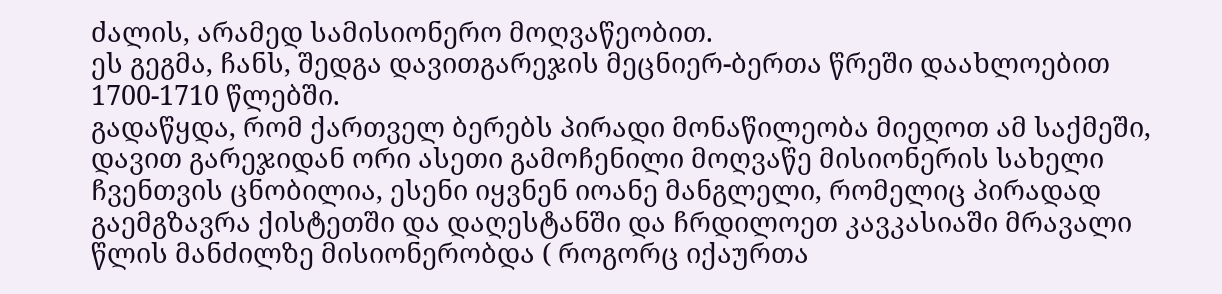ძალის, არამედ სამისიონერო მოღვაწეობით.
ეს გეგმა, ჩანს, შედგა დავითგარეჯის მეცნიერ-ბერთა წრეში დაახლოებით 1700-1710 წლებში.
გადაწყდა, რომ ქართველ ბერებს პირადი მონაწილეობა მიეღოთ ამ საქმეში, დავით გარეჯიდან ორი ასეთი გამოჩენილი მოღვაწე მისიონერის სახელი ჩვენთვის ცნობილია, ესენი იყვნენ იოანე მანგლელი, რომელიც პირადად გაემგზავრა ქისტეთში და დაღესტანში და ჩრდილოეთ კავკასიაში მრავალი წლის მანძილზე მისიონერობდა ( როგორც იქაურთა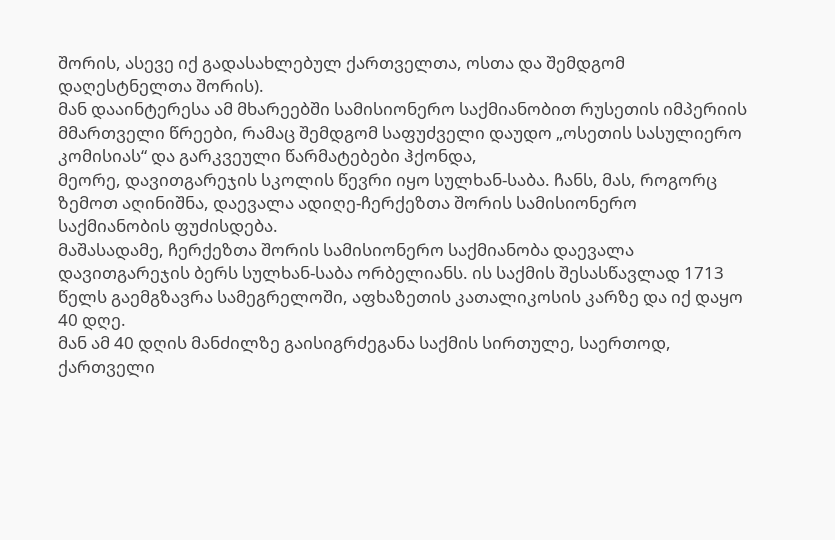შორის, ასევე იქ გადასახლებულ ქართველთა, ოსთა და შემდგომ დაღესტნელთა შორის).
მან დააინტერესა ამ მხარეებში სამისიონერო საქმიანობით რუსეთის იმპერიის მმართველი წრეები, რამაც შემდგომ საფუძველი დაუდო „ოსეთის სასულიერო კომისიას“ და გარკვეული წარმატებები ჰქონდა,
მეორე, დავითგარეჯის სკოლის წევრი იყო სულხან-საბა. ჩანს, მას, როგორც ზემოთ აღინიშნა, დაევალა ადიღე-ჩერქეზთა შორის სამისიონერო საქმიანობის ფუძისდება.
მაშასადამე, ჩერქეზთა შორის სამისიონერო საქმიანობა დაევალა დავითგარეჯის ბერს სულხან-საბა ორბელიანს. ის საქმის შესასწავლად 1713 წელს გაემგზავრა სამეგრელოში, აფხაზეთის კათალიკოსის კარზე და იქ დაყო 40 დღე.
მან ამ 40 დღის მანძილზე გაისიგრძეგანა საქმის სირთულე, საერთოდ, ქართველი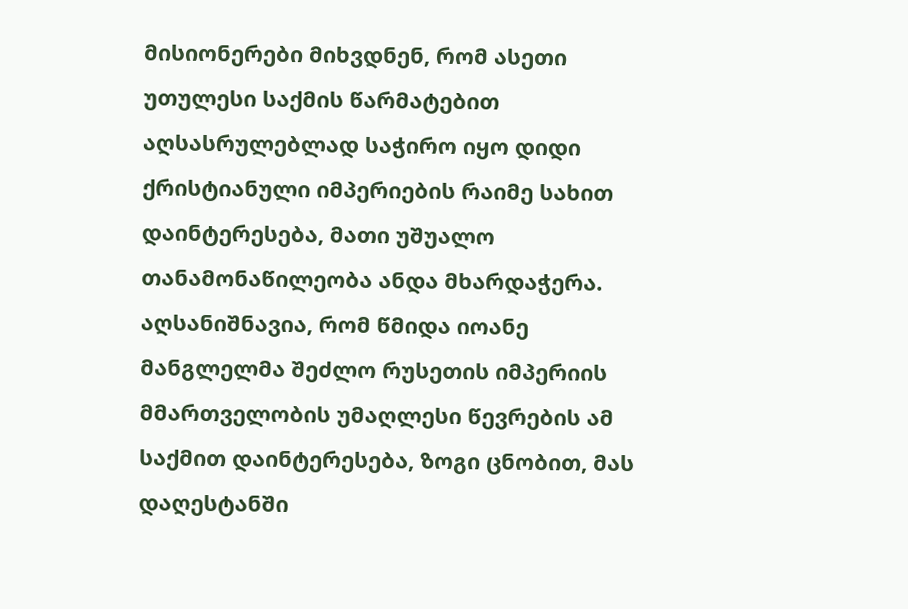მისიონერები მიხვდნენ, რომ ასეთი უთულესი საქმის წარმატებით აღსასრულებლად საჭირო იყო დიდი ქრისტიანული იმპერიების რაიმე სახით დაინტერესება, მათი უშუალო თანამონაწილეობა ანდა მხარდაჭერა. აღსანიშნავია, რომ წმიდა იოანე მანგლელმა შეძლო რუსეთის იმპერიის მმართველობის უმაღლესი წევრების ამ საქმით დაინტერესება, ზოგი ცნობით, მას დაღესტანში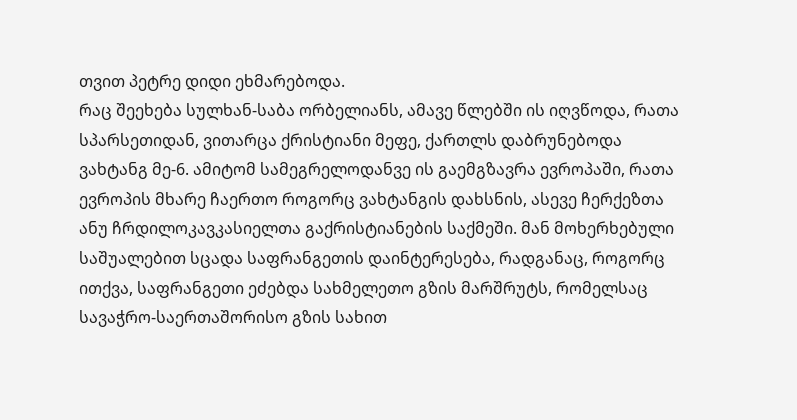თვით პეტრე დიდი ეხმარებოდა.
რაც შეეხება სულხან-საბა ორბელიანს, ამავე წლებში ის იღვწოდა, რათა სპარსეთიდან, ვითარცა ქრისტიანი მეფე, ქართლს დაბრუნებოდა ვახტანგ მე-6. ამიტომ სამეგრელოდანვე ის გაემგზავრა ევროპაში, რათა ევროპის მხარე ჩაერთო როგორც ვახტანგის დახსნის, ასევე ჩერქეზთა ანუ ჩრდილოკავკასიელთა გაქრისტიანების საქმეში. მან მოხერხებული საშუალებით სცადა საფრანგეთის დაინტერესება, რადგანაც, როგორც ითქვა, საფრანგეთი ეძებდა სახმელეთო გზის მარშრუტს, რომელსაც სავაჭრო-საერთაშორისო გზის სახით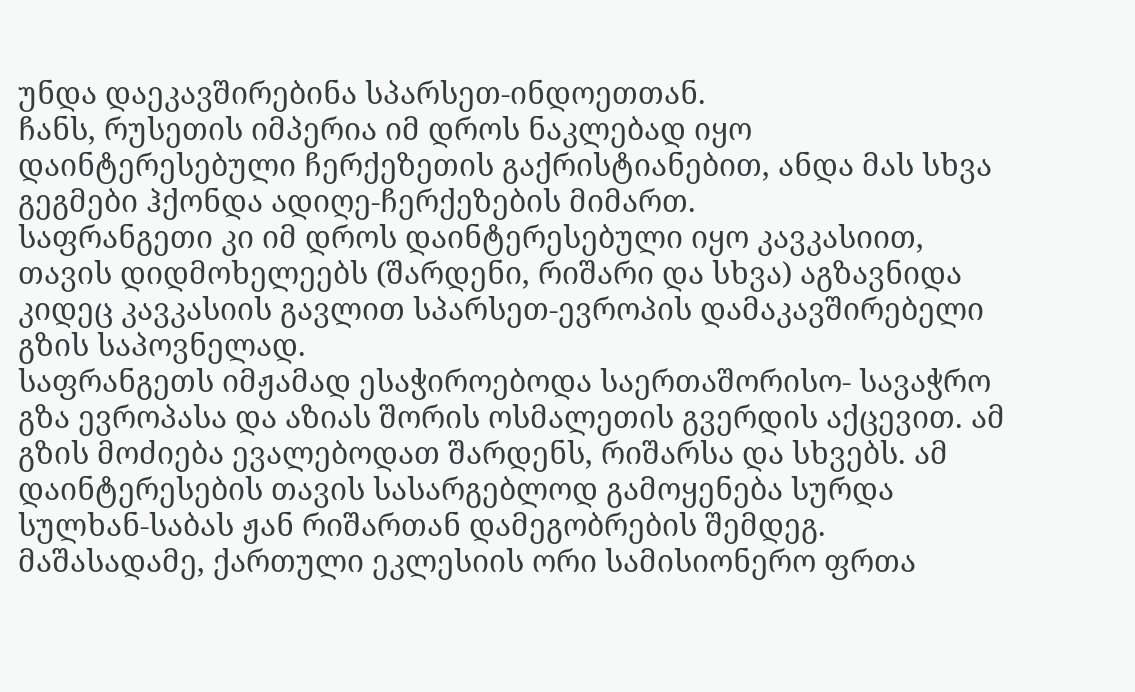უნდა დაეკავშირებინა სპარსეთ-ინდოეთთან.
ჩანს, რუსეთის იმპერია იმ დროს ნაკლებად იყო დაინტერესებული ჩერქეზეთის გაქრისტიანებით, ანდა მას სხვა გეგმები ჰქონდა ადიღე-ჩერქეზების მიმართ.
საფრანგეთი კი იმ დროს დაინტერესებული იყო კავკასიით, თავის დიდმოხელეებს (შარდენი, რიშარი და სხვა) აგზავნიდა კიდეც კავკასიის გავლით სპარსეთ-ევროპის დამაკავშირებელი გზის საპოვნელად.
საფრანგეთს იმჟამად ესაჭიროებოდა საერთაშორისო- სავაჭრო გზა ევროპასა და აზიას შორის ოსმალეთის გვერდის აქცევით. ამ გზის მოძიება ევალებოდათ შარდენს, რიშარსა და სხვებს. ამ დაინტერესების თავის სასარგებლოდ გამოყენება სურდა სულხან-საბას ჟან რიშართან დამეგობრების შემდეგ.
მაშასადამე, ქართული ეკლესიის ორი სამისიონერო ფრთა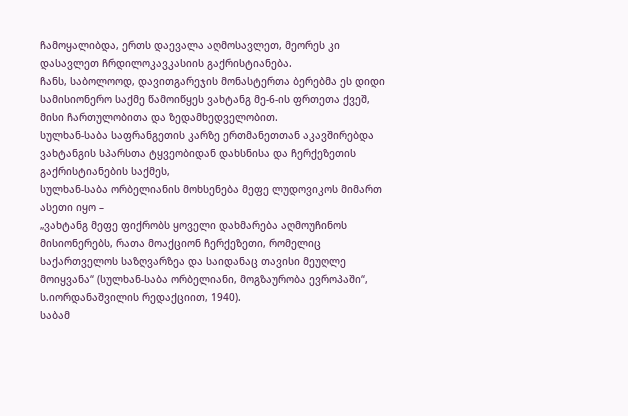ჩამოყალიბდა, ერთს დაევალა აღმოსავლეთ, მეორეს კი დასავლეთ ჩრდილოკავკასიის გაქრისტიანება.
ჩანს, საბოლოოდ, დავითგარეჯის მონასტერთა ბერებმა ეს დიდი სამისიონერო საქმე წამოიწყეს ვახტანგ მე-6-ის ფრთეთა ქვეშ, მისი ჩართულობითა და ზედამხედველობით.
სულხან-საბა საფრანგეთის კარზე ერთმანეთთან აკავშირებდა ვახტანგის სპარსთა ტყვეობიდან დახსნისა და ჩერქეზეთის გაქრისტიანების საქმეს,
სულხან-საბა ორბელიანის მოხსენება მეფე ლუდოვიკოს მიმართ ასეთი იყო –
„ვახტანგ მეფე ფიქრობს ყოველი დახმარება აღმოუჩინოს მისიონერებს, რათა მოაქციონ ჩერქეზეთი, რომელიც საქართველოს საზღვარზეა და საიდანაც თავისი მეუღლე მოიყვანა“ (სულხან-საბა ორბელიანი, მოგზაურობა ევროპაში“, ს.იორდანაშვილის რედაქციით, 1940).
საბამ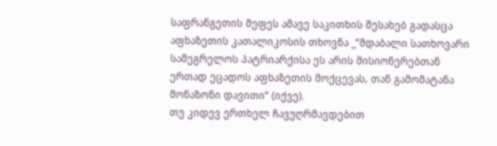საფრანგეთის მეფეს ამავე საკითხის შესახებ გადასცა აფხაზეთის კათალიკოსის თხოვნა _“მდაბალი სათხოვარი სამეგრელოს პატრიარქისა ეს არის მისიონერებთან ერთად ეცადოს აფხაზეთის მოქცევას, თან გამომატანა მონაზონი დავითი“ (იქვე).
თუ კიდევ ერთხელ ჩავუღრმავდებით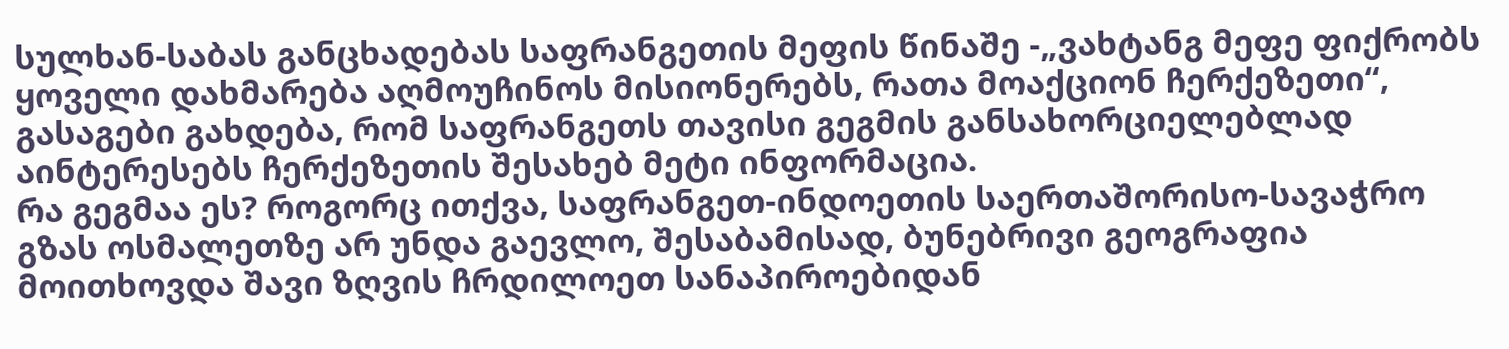სულხან-საბას განცხადებას საფრანგეთის მეფის წინაშე -„ვახტანგ მეფე ფიქრობს ყოველი დახმარება აღმოუჩინოს მისიონერებს, რათა მოაქციონ ჩერქეზეთი“, გასაგები გახდება, რომ საფრანგეთს თავისი გეგმის განსახორციელებლად აინტერესებს ჩერქეზეთის შესახებ მეტი ინფორმაცია.
რა გეგმაა ეს? როგორც ითქვა, საფრანგეთ-ინდოეთის საერთაშორისო-სავაჭრო გზას ოსმალეთზე არ უნდა გაევლო, შესაბამისად, ბუნებრივი გეოგრაფია მოითხოვდა შავი ზღვის ჩრდილოეთ სანაპიროებიდან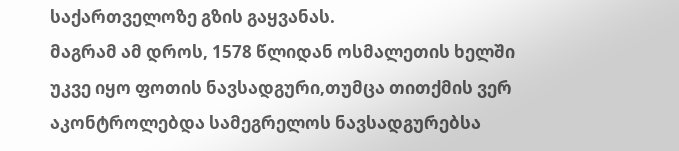საქართველოზე გზის გაყვანას.
მაგრამ ამ დროს, 1578 წლიდან ოსმალეთის ხელში უკვე იყო ფოთის ნავსადგური,თუმცა თითქმის ვერ აკონტროლებდა სამეგრელოს ნავსადგურებსა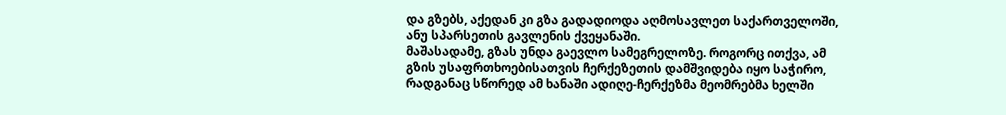და გზებს, აქედან კი გზა გადადიოდა აღმოსავლეთ საქართველოში, ანუ სპარსეთის გავლენის ქვეყანაში.
მაშასადამე, გზას უნდა გაევლო სამეგრელოზე. როგორც ითქვა, ამ გზის უსაფრთხოებისათვის ჩერქეზეთის დამშვიდება იყო საჭირო, რადგანაც სწორედ ამ ხანაში ადიღე-ჩერქეზმა მეომრებმა ხელში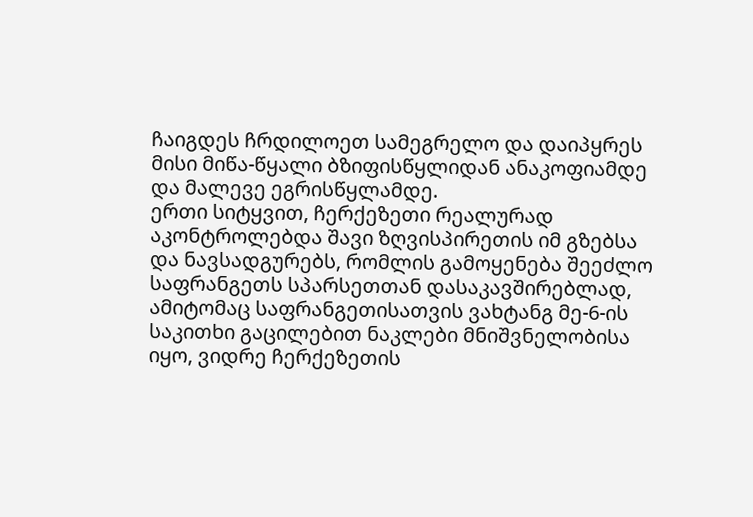ჩაიგდეს ჩრდილოეთ სამეგრელო და დაიპყრეს მისი მიწა-წყალი ბზიფისწყლიდან ანაკოფიამდე და მალევე ეგრისწყლამდე.
ერთი სიტყვით, ჩერქეზეთი რეალურად აკონტროლებდა შავი ზღვისპირეთის იმ გზებსა და ნავსადგურებს, რომლის გამოყენება შეეძლო საფრანგეთს სპარსეთთან დასაკავშირებლად, ამიტომაც საფრანგეთისათვის ვახტანგ მე-6-ის საკითხი გაცილებით ნაკლები მნიშვნელობისა იყო, ვიდრე ჩერქეზეთის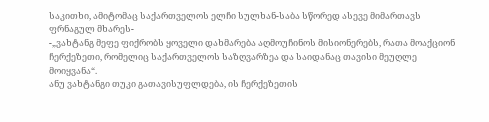საკითხი, ამიტომაც საქართველოს ელჩი სულხან-საბა სწორედ ასევე მიმართავს ფრნაგულ მხარეს-
-„ვახტანგ მეფე ფიქრობს ყოველი დახმარება აღმოუჩინოს მისიონერებს, რათა მოაქციონ ჩერქეზეთი, რომელიც საქართველოს საზღვარზეა და საიდანაც თავისი მეუღლე მოიყვანა“.
ანუ ვახტანგი თუკი გათავისუფლდება, ის ჩერქეზეთის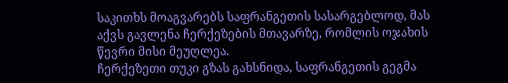საკითხს მოაგვარებს საფრანგეთის სასარგებლოდ, მას აქვს გავლენა ჩერქეზების მთავარზე, რომლის ოჯახის წევრი მისი მეუღლეა.
ჩერქეზეთი თუკი გზას გახსნიდა, საფრანგეთის გეგმა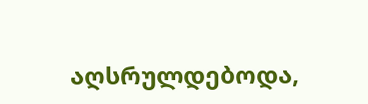აღსრულდებოდა,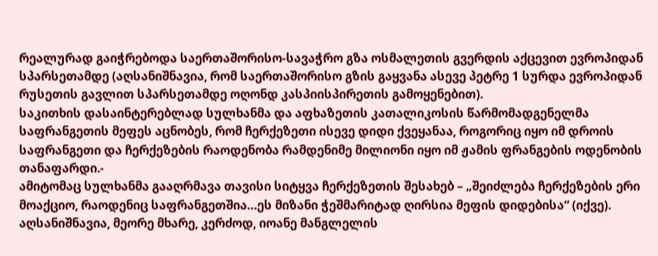რეალურად გაიჭრებოდა საერთაშორისო-სავაჭრო გზა ოსმალეთის გვერდის აქცევით ევროპიდან სპარსეთამდე (აღსანიშნავია, რომ საერთაშორისო გზის გაყვანა ასევე პეტრე 1 სურდა ევროპიდან რუსეთის გავლით სპარსეთამდე ოღონდ კასპიისპირეთის გამოყენებით).
საკითხის დასაინტერებლად სულხანმა და აფხაზეთის კათალიკოსის წარმომადგენელმა საფრანგეთის მეფეს აცნობეს, რომ ჩერქეზეთი ისევე დიდი ქვეყანაა, როგორიც იყო იმ დროის საფრანგეთი და ჩერქეზების რაოდენობა რამდენიმე მილიონი იყო იმ ჟამის ფრანგების ოდენობის თანაფარდი.-
ამიტომაც სულხანმა გააღრმავა თავისი სიტყვა ჩერქეზეთის შესახებ – „შეიძლება ჩერქეზების ერი მოაქციო, რაოდენიც საფრანგეთშია…ეს მიზანი ჭეშმარიტად ღირსია მეფის დიდებისა“ (იქვე).
აღსანიშნავია, მეორე მხარე, კერძოდ, იოანე მანგლელის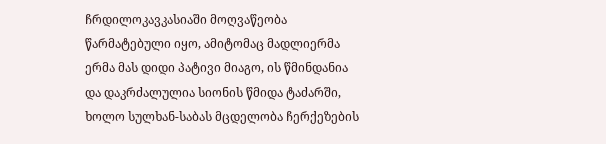ჩრდილოკავკასიაში მოღვაწეობა წარმატებული იყო, ამიტომაც მადლიერმა ერმა მას დიდი პატივი მიაგო, ის წმინდანია და დაკრძალულია სიონის წმიდა ტაძარში, ხოლო სულხან-საბას მცდელობა ჩერქეზების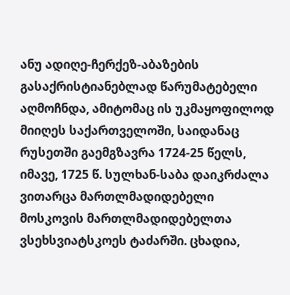ანუ ადიღე-ჩერქეზ-აბაზების გასაქრისტიანებლად წარუმატებელი აღმოჩნდა, ამიტომაც ის უკმაყოფილოდ მიიღეს საქართველოში, საიდანაც რუსეთში გაემგზავრა 1724-25 წელს, იმავე, 1725 წ. სულხან-საბა დაიკრძალა ვითარცა მართლმადიდებელი მოსკოვის მართლმადიდებელთა ვსეხსვიატსკოეს ტაძარში. ცხადია,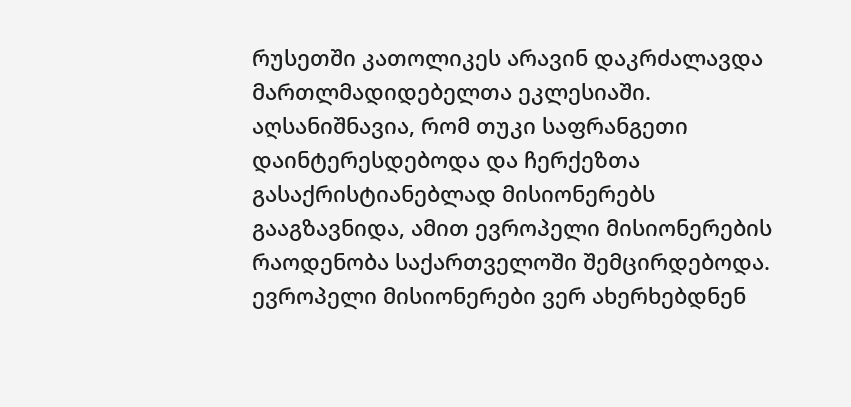რუსეთში კათოლიკეს არავინ დაკრძალავდა მართლმადიდებელთა ეკლესიაში.
აღსანიშნავია, რომ თუკი საფრანგეთი დაინტერესდებოდა და ჩერქეზთა გასაქრისტიანებლად მისიონერებს გააგზავნიდა, ამით ევროპელი მისიონერების რაოდენობა საქართველოში შემცირდებოდა. ევროპელი მისიონერები ვერ ახერხებდნენ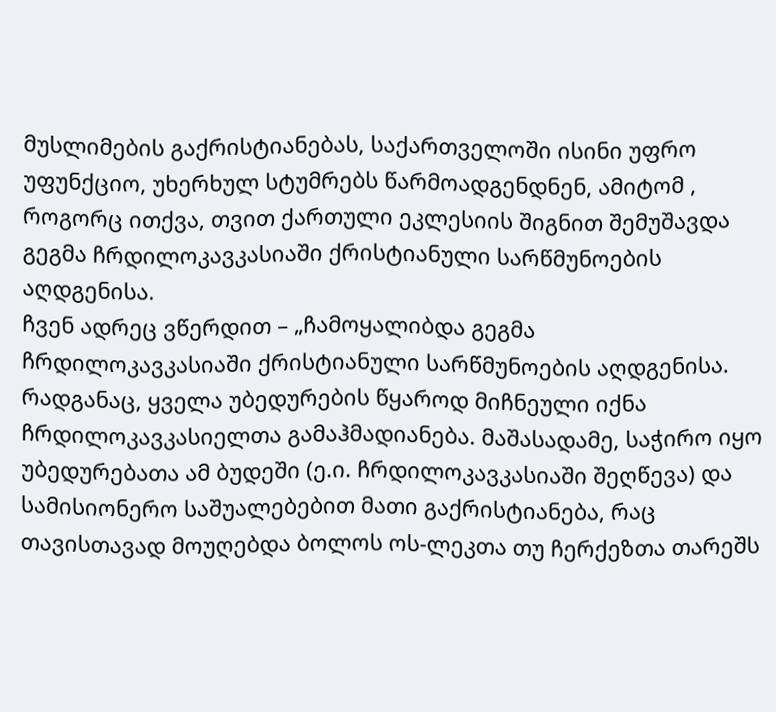მუსლიმების გაქრისტიანებას, საქართველოში ისინი უფრო უფუნქციო, უხერხულ სტუმრებს წარმოადგენდნენ, ამიტომ , როგორც ითქვა, თვით ქართული ეკლესიის შიგნით შემუშავდა გეგმა ჩრდილოკავკასიაში ქრისტიანული სარწმუნოების აღდგენისა.
ჩვენ ადრეც ვწერდით – „ჩამოყალიბდა გეგმა ჩრდილოკავკასიაში ქრისტიანული სარწმუნოების აღდგენისა. რადგანაც, ყველა უბედურების წყაროდ მიჩნეული იქნა ჩრდილოკავკასიელთა გამაჰმადიანება. მაშასადამე, საჭირო იყო უბედურებათა ამ ბუდეში (ე.ი. ჩრდილოკავკასიაში შეღწევა) და სამისიონერო საშუალებებით მათი გაქრისტიანება, რაც თავისთავად მოუღებდა ბოლოს ოს-ლეკთა თუ ჩერქეზთა თარეშს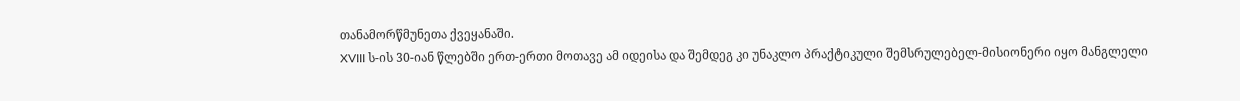თანამორწმუნეთა ქვეყანაში.
XVIII ს-ის 30-იან წლებში ერთ-ერთი მოთავე ამ იდეისა და შემდეგ კი უნაკლო პრაქტიკული შემსრულებელ-მისიონერი იყო მანგლელი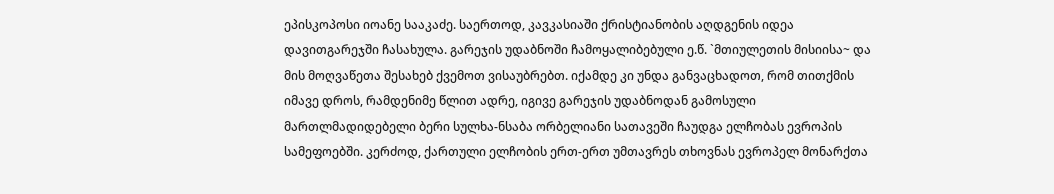ეპისკოპოსი იოანე სააკაძე. საერთოდ, კავკასიაში ქრისტიანობის აღდგენის იდეა დავითგარეჯში ჩასახულა. გარეჯის უდაბნოში ჩამოყალიბებული ე.წ. `მთიულეთის მისიისა~ და მის მოღვაწეთა შესახებ ქვემოთ ვისაუბრებთ. იქამდე კი უნდა განვაცხადოთ, რომ თითქმის იმავე დროს, რამდენიმე წლით ადრე, იგივე გარეჯის უდაბნოდან გამოსული მართლმადიდებელი ბერი სულხა-ნსაბა ორბელიანი სათავეში ჩაუდგა ელჩობას ევროპის სამეფოებში. კერძოდ, ქართული ელჩობის ერთ-ერთ უმთავრეს თხოვნას ევროპელ მონარქთა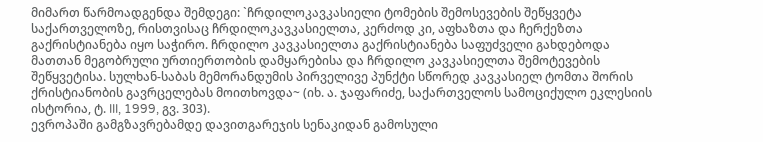მიმართ წარმოადგენდა შემდეგი: `ჩრდილოკავკასიელი ტომების შემოსევების შეწყვეტა საქართველოზე, რისთვისაც ჩრდილოკავკასიელთა, კერძოდ კი, აფხაზთა და ჩერქეზთა გაქრისტიანება იყო საჭირო. ჩრდილო კავკასიელთა გაქრისტიანება საფუძველი გახდებოდა მათთან მეგობრული ურთიერთობის დამყარებისა და ჩრდილო კავკასიელთა შემოტევების შეწყვეტისა. სულხან-საბას მემორანდუმის პირველივე პუნქტი სწორედ კავკასიელ ტომთა შორის ქრისტიანობის გავრცელებას მოითხოვდა~ (იხ. ა. ჯაფარიძე, საქართველოს სამოციქულო ეკლესიის ისტორია, ტ. III, 1999, გვ. 303).
ევროპაში გამგზავრებამდე დავითგარეჯის სენაკიდან გამოსული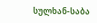სულხან-საბა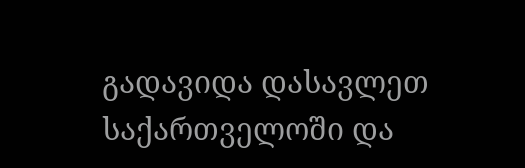გადავიდა დასავლეთ საქართველოში და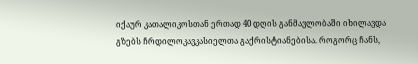იქაურ კათალიკოსთან ერთად 40 დღის განმავლობაში იხილავდა გზებს ჩრდილოკავკასიელთა გაქრისტიანებისა. როგორც ჩანს,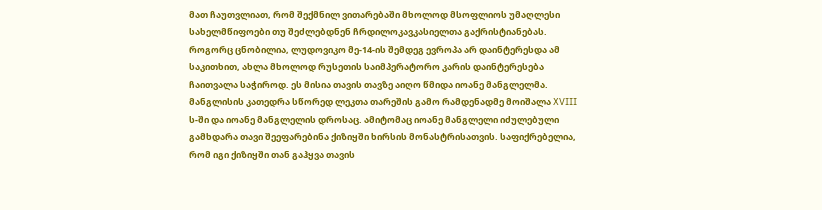მათ ჩაუთვლიათ, რომ შექმნილ ვითარებაში მხოლოდ მსოფლიოს უმაღლესი სახელმწიფოები თუ შეძლებდნენ ჩრდილოკავკასიელთა გაქრისტიანებას. როგორც ცნობილია, ლუდოვიკო მე-14-ის შემდეგ ევროპა არ დაინტერესდა ამ საკითხით, ახლა მხოლოდ რუსეთის საიმპერატორო კარის დაინტერესება ჩაითვალა საჭიროდ. ეს მისია თავის თავზე აიღო წმიდა იოანე მანგლელმა.
მანგლისის კათედრა სწორედ ლეკთა თარეშის გამო რამდენადმე მოიშალა XVIII ს-ში და იოანე მანგლელის დროსაც. ამიტომაც იოანე მანგლელი იძულებული გამხდარა თავი შეეფარებინა ქიზიყში ხირსის მონასტრისათვის. საფიქრებელია, რომ იგი ქიზიყში თან გაჰყვა თავის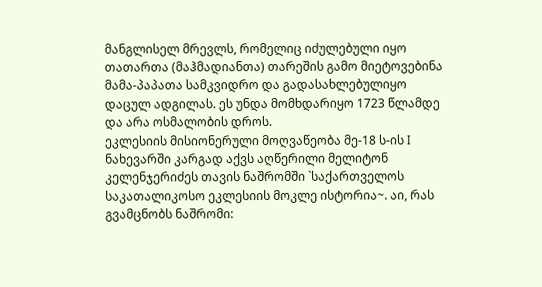მანგლისელ მრევლს, რომელიც იძულებული იყო თათართა (მაჰმადიანთა) თარეშის გამო მიეტოვებინა მამა-პაპათა სამკვიდრო და გადასახლებულიყო დაცულ ადგილას. ეს უნდა მომხდარიყო 1723 წლამდე და არა ოსმალობის დროს.
ეკლესიის მისიონერული მოღვაწეობა მე-18 ს-ის I ნახევარში კარგად აქვს აღწერილი მელიტონ კელენჯერიძეს თავის ნაშრომში `საქართველოს საკათალიკოსო ეკლესიის მოკლე ისტორია~. აი, რას გვამცნობს ნაშრომი: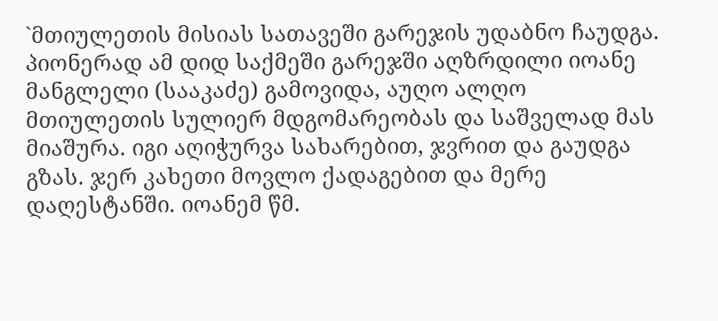`მთიულეთის მისიას სათავეში გარეჯის უდაბნო ჩაუდგა. პიონერად ამ დიდ საქმეში გარეჯში აღზრდილი იოანე მანგლელი (სააკაძე) გამოვიდა, აუღო ალღო მთიულეთის სულიერ მდგომარეობას და საშველად მას მიაშურა. იგი აღიჭურვა სახარებით, ჯვრით და გაუდგა გზას. ჯერ კახეთი მოვლო ქადაგებით და მერე დაღესტანში. იოანემ წმ.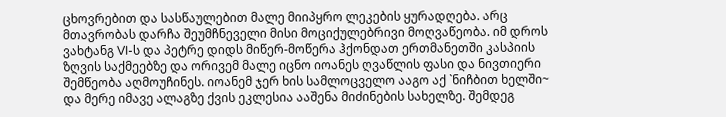ცხოვრებით და სასწაულებით მალე მიიპყრო ლეკების ყურადღება. არც მთავრობას დარჩა შეუმჩნეველი მისი მოციქულებრივი მოღვაწეობა. იმ დროს ვახტანგ VI-ს და პეტრე დიდს მიწერ-მოწერა ჰქონდათ ერთმანეთში კასპიის ზღვის საქმეებზე და ორივემ მალე იცნო იოანეს ღვაწლის ფასი და ნივთიერი შემწეობა აღმოუჩინეს. იოანემ ჯერ ხის სამლოცველო ააგო აქ `ნიჩბით ხელში~ და მერე იმავე ალაგზე ქვის ეკლესია ააშენა მიძინების სახელზე. შემდეგ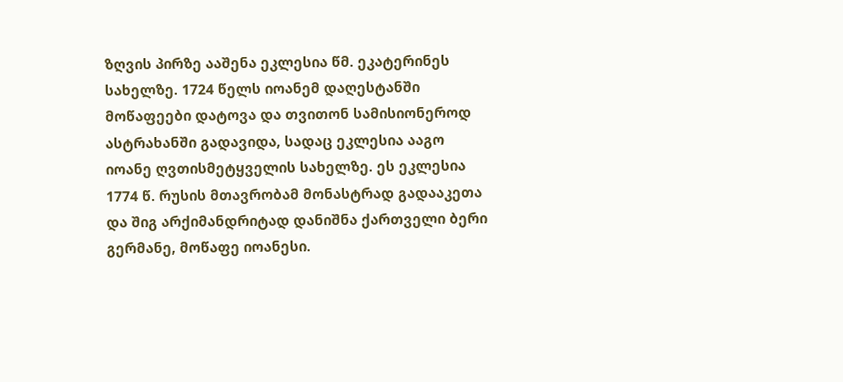ზღვის პირზე ააშენა ეკლესია წმ. ეკატერინეს სახელზე. 1724 წელს იოანემ დაღესტანში მოწაფეები დატოვა და თვითონ სამისიონეროდ ასტრახანში გადავიდა, სადაც ეკლესია ააგო იოანე ღვთისმეტყველის სახელზე. ეს ეკლესია 1774 წ. რუსის მთავრობამ მონასტრად გადააკეთა და შიგ არქიმანდრიტად დანიშნა ქართველი ბერი გერმანე, მოწაფე იოანესი.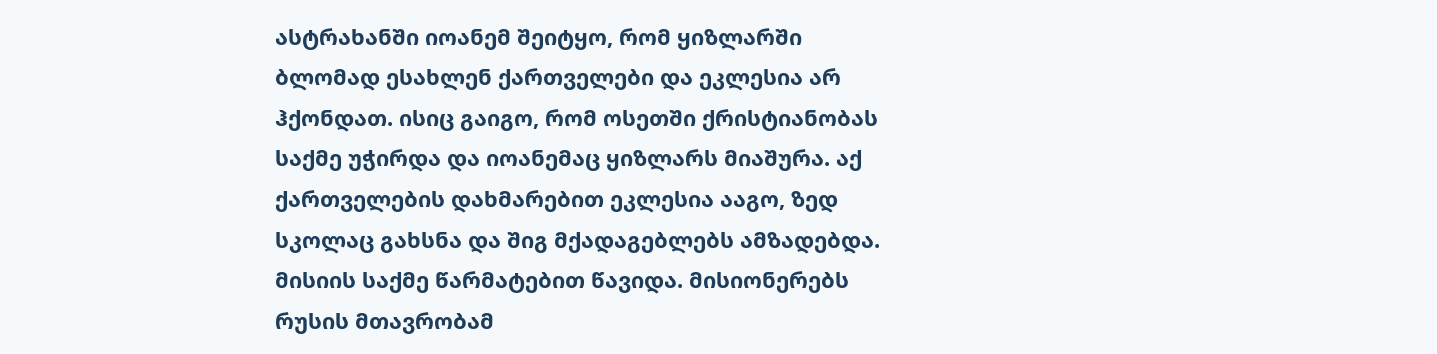ასტრახანში იოანემ შეიტყო, რომ ყიზლარში ბლომად ესახლენ ქართველები და ეკლესია არ ჰქონდათ. ისიც გაიგო, რომ ოსეთში ქრისტიანობას საქმე უჭირდა და იოანემაც ყიზლარს მიაშურა. აქ ქართველების დახმარებით ეკლესია ააგო, ზედ სკოლაც გახსნა და შიგ მქადაგებლებს ამზადებდა. მისიის საქმე წარმატებით წავიდა. მისიონერებს რუსის მთავრობამ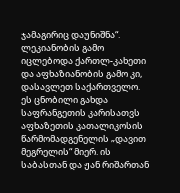ჯამაგირიც დაუნიშნა“.
ლეკიანობის გამო იცლებოდა ქართლ-კახეთი და აფხაზიანობის გამო კი, დასავლეთ საქართველო.
ეს ცნობილი გახდა საფრანგეთის კარისათვს აფხაზეთის კათალიკოსის წარმომადგენელის „დავით მეგრელის“ მიერ. ის საბასთან და ჟან რიშართან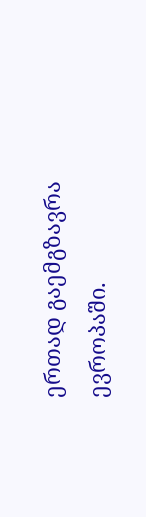ერთად გაემგზავრა ევროპაში.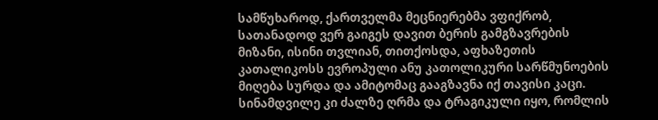სამწუხაროდ, ქართველმა მეცნიერებმა ვფიქრობ, სათანადოდ ვერ გაიგეს დავით ბერის გამგზავრების მიზანი, ისინი თვლიან, თითქოსდა, აფხაზეთის კათალიკოსს ევროპული ანუ კათოლიკური სარწმუნოების მიღება სურდა და ამიტომაც გააგზავნა იქ თავისი კაცი. სინამდვილე კი ძალზე ღრმა და ტრაგიკული იყო, რომლის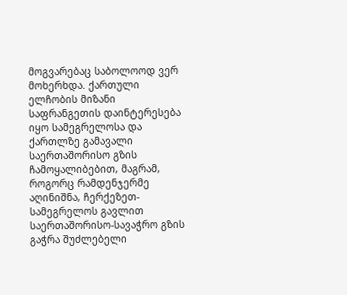მოგვარებაც საბოლოოდ ვერ მოხერხდა. ქართული ელჩობის მიზანი საფრანგეთის დაინტერესება იყო სამეგრელოსა და ქართლზე გამავალი საერთაშორისო გზის ჩამოყალიბებით, მაგრამ, როგორც რამდენჯერმე აღინიშნა, ჩერქეზეთ-სამეგრელოს გავლით საერთაშორისო-სავაჭრო გზის გაჭრა შუძლებელი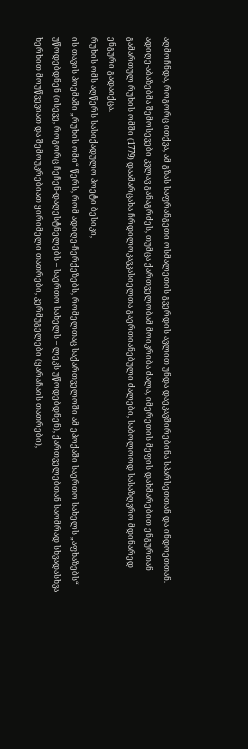აღმოჩნდა, როგორც ითქვა, ამ გზას საფრანგეთი ოსმალეთის გვერდის ავლით უნდა დაეკავშირებინა სპარსეთთან და ინდოეთთან.
ადიღე-აბაზებმა შემოსევები კვლავ განაგრძეს, თუმცა ქართველობამ მოიკრიბა ძალა, იმერეთის მეფის დახმარებით ენგურთან გამართულ რუხის ომში (1779) დაამარცახა ჩრდილოკავკასიელთა გაერთიანებული ძალები, საბოლოოდ სასაზღვრო მდინარედ ენგური გადაიქცა.
რუხის ომს აღწერს სასიქადულო პოეტი ბესიკი,
ის თავის პოემაში „რუხის ომი“ წერს, რომ ადიღე-ჩერქეზებს, რომელთაც საქართველოში ამ ეპოქაში საერთო სახელს „აფხაზებს“ უწოდებდნენ (ისევე, როგორც ჩეჩენ-დაღესტნელებს – საერთო სახელს – ლეკს უწოდებდნენ), ქართველებთან საომრად სხვადასხვა ხერხით მოუწვევიათ და შემოუკრებიათ ყირიმელი თათრები, კერმუგელები (ყარაჩაის თათრები),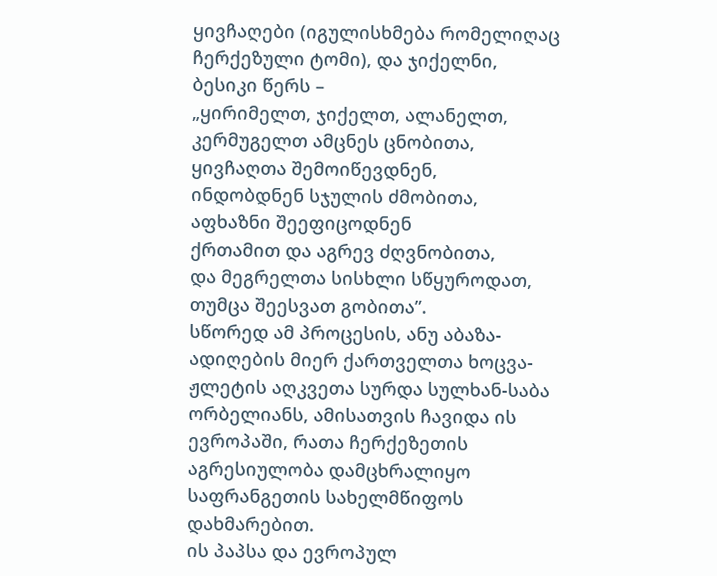ყივჩაღები (იგულისხმება რომელიღაც ჩერქეზული ტომი), და ჯიქელნი,
ბესიკი წერს –
„ყირიმელთ, ჯიქელთ, ალანელთ,
კერმუგელთ ამცნეს ცნობითა,
ყივჩაღთა შემოიწევდნენ,
ინდობდნენ სჯულის ძმობითა,
აფხაზნი შეეფიცოდნენ
ქრთამით და აგრევ ძღვნობითა,
და მეგრელთა სისხლი სწყუროდათ,
თუმცა შეესვათ გობითა”.
სწორედ ამ პროცესის, ანუ აბაზა-ადიღების მიერ ქართველთა ხოცვა-ჟლეტის აღკვეთა სურდა სულხან-საბა ორბელიანს, ამისათვის ჩავიდა ის ევროპაში, რათა ჩერქეზეთის აგრესიულობა დამცხრალიყო საფრანგეთის სახელმწიფოს დახმარებით.
ის პაპსა და ევროპულ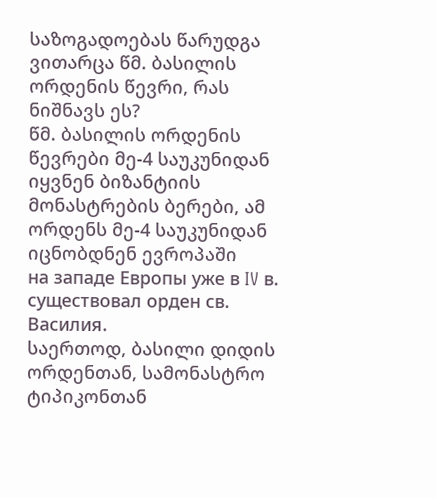საზოგადოებას წარუდგა ვითარცა წმ. ბასილის ორდენის წევრი, რას ნიშნავს ეს?
წმ. ბასილის ორდენის წევრები მე-4 საუკუნიდან იყვნენ ბიზანტიის მონასტრების ბერები, ამ ორდენს მე-4 საუკუნიდან იცნობდნენ ევროპაში
на западе Европы уже в IV в. существовал орден св. Василия.
საერთოდ, ბასილი დიდის ორდენთან, სამონასტრო ტიპიკონთან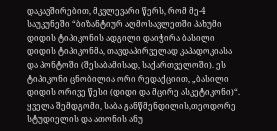დაკავშირებით, მკვლევარი წერს, რომ მე-4 საუკუნეში “ბიზანტიურ აღმოსავლეთში პახუმი დიდის ტიპიკონის ადგილი დაიჭირა ბასილი დიდის ტიპიკონმა, თავდაპირველად კაპადოკიასა და პონტოში (შესაბამისად, საქართველოში). ეს ტიპიკონი ცნობილია ორი რედაქციით, „ბასილი დიდის ორივე წესი (დიდი და მცირე ასკეტიკონი)“. ყველა შემდგომი, საბა განწმენდილის,თეოდორე სტუდიელის და ათონის ანუ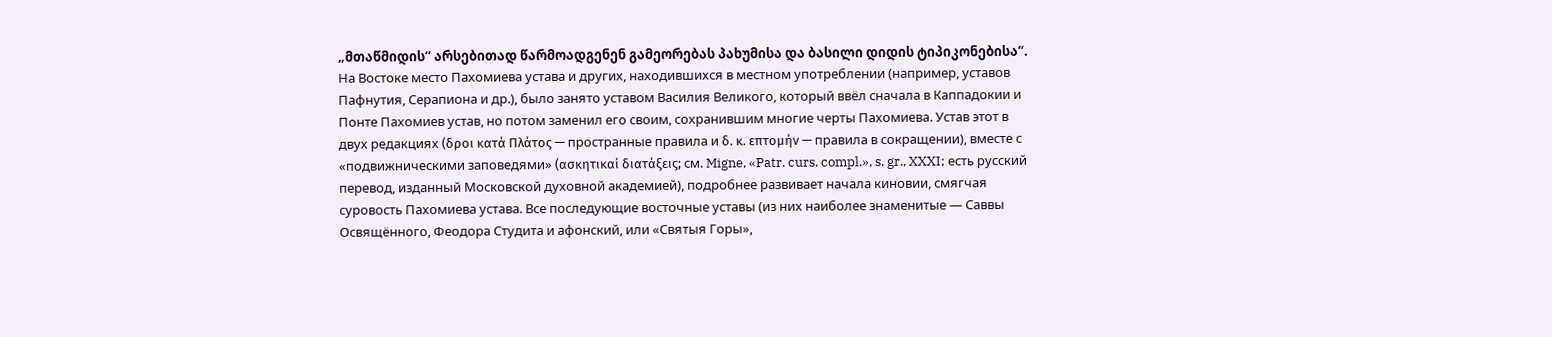„მთაწმიდის“ არსებითად წარმოადგენენ გამეორებას პახუმისა და ბასილი დიდის ტიპიკონებისა“.
На Востоке место Пахомиева устава и других, находившихся в местном употреблении (например, уставов Пафнутия, Серапиона и др.), было занято уставом Василия Великого, который ввёл сначала в Каппадокии и Понте Пахомиев устав, но потом заменил его своим, сохранившим многие черты Пахомиева. Устав этот в двух редакциях (δροι κατά Πλάτος — пространные правила и δ. κ. επτομήν — правила в сокращении), вместе с «подвижническими заповедями» (ασκητικαί διατάξεις; см. Migne, «Patr. curs. compl.», s. gr., XXXI; есть русский перевод, изданный Московской духовной академией), подробнее развивает начала киновии, смягчая суровость Пахомиева устава. Все последующие восточные уставы (из них наиболее знаменитые — Саввы Освящённого, Феодора Студита и афонский, или «Святыя Горы»,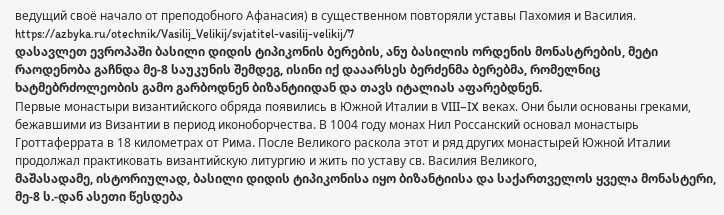ведущий своё начало от преподобного Афанасия) в существенном повторяли уставы Пахомия и Василия.
https://azbyka.ru/otechnik/Vasilij_Velikij/svjatitel-vasilij-velikij/7
დასავლეთ ევროპაში ბასილი დიდის ტიპიკონის ბერების, ანუ ბასილის ორდენის მონასტრების, მეტი რაოდენობა გაჩნდა მე-8 საუკუნის შემდეგ, ისინი იქ დააარსეს ბერძენმა ბერებმა, რომელნიც ხატმებრძოლეობის გამო გარბოდნენ ბიზანტიიდან და თავს იტალიას აფარებდნენ.
Первые монастыри византийского обряда появились в Южной Италии в VIII–IX веках. Они были основаны греками, бежавшими из Византии в период иконоборчества. В 1004 году монах Нил Россанский основал монастырь Гроттаферрата в 18 километрах от Рима. После Великого раскола этот и ряд других монастырей Южной Италии продолжал практиковать византийскую литургию и жить по уставу св. Василия Великого,
მაშასადამე, ისტორიულად, ბასილი დიდის ტიპიკონისა იყო ბიზანტიისა და საქართველოს ყველა მონასტერი, მე-8 ს.-დან ასეთი წესდება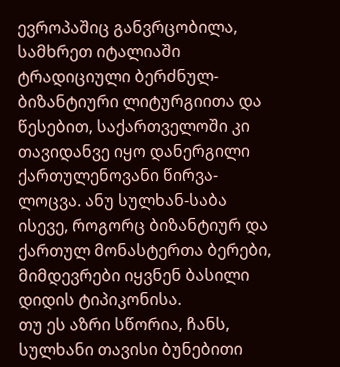ევროპაშიც განვრცობილა, სამხრეთ იტალიაში ტრადიციული ბერძნულ-ბიზანტიური ლიტურგიითა და წესებით, საქართველოში კი თავიდანვე იყო დანერგილი ქართულენოვანი წირვა-ლოცვა. ანუ სულხან-საბა ისევე, როგორც ბიზანტიურ და ქართულ მონასტერთა ბერები, მიმდევრები იყვნენ ბასილი დიდის ტიპიკონისა.
თუ ეს აზრი სწორია, ჩანს, სულხანი თავისი ბუნებითი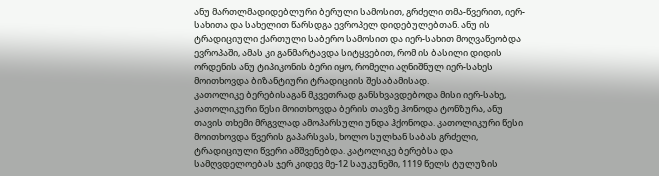ანუ მართლმადიდებლური ბერული სამოსით, გრძელი თმა-წვერით, იერ-სახითა და სახელით წარსდგა ევროპელ დიდებულებთან. ანუ ის ტრადიციული ქართული საბერო სამოსით და იერ-სახით მოღვაწეობდა ევროპაში, ამას კი განმარტავდა სიტყვებით, რომ ის ბასილი დიდის ორდენის ანუ ტიპიკონის ბერი იყო, რომელი აღნიშნულ იერ-სახეს მოითხოვდა ბიზანტიური ტრადიციის შესაბამისად.
კათოლიკე ბერებისაგან მკვეთრად განსხვავდებოდა მისი იერ-სახე, კათოლიკური წესი მოითხოვდა ბერის თავზე ჰონოდა ტონზურა, ანუ თავის თხემი მრგვლად ამოპარსული უნდა ჰქონოდა. კათოლიკური წესი მოითხოვდა წვერის გაპარსვას, ხოლო სულხან საბას გრძელი, ტრადიციული წვერი ამშვენებდა. კატოლიკე ბერებსა და სამღვდელოებას ჯერ კიდევ მე-12 საუკუნეში, 1119 წელს ტულუზის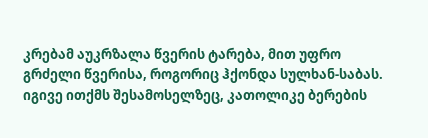კრებამ აუკრზალა წვერის ტარება, მით უფრო გრძელი წვერისა, როგორიც ჰქონდა სულხან-საბას.
იგივე ითქმს შესამოსელზეც, კათოლიკე ბერების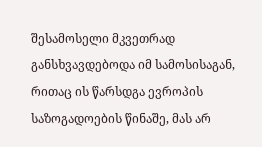შესამოსელი მკვეთრად განსხვავდებოდა იმ სამოსისაგან, რითაც ის წარსდგა ევროპის საზოგადოების წინაშე, მას არ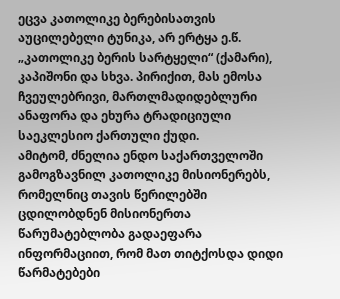ეცვა კათოლიკე ბერებისათვის აუცილებელი ტუნიკა, არ ერტყა ე.წ. „კათოლიკე ბერის სარტყელი“ (ქამარი), კაპიშონი და სხვა. პირიქით, მას ემოსა ჩვეულებრივი, მართლმადიდებლური ანაფორა და ეხურა ტრადიციული საეკლესიო ქართული ქუდი.
ამიტომ, ძნელია ენდო საქართველოში გამოგზავნილ კათოლიკე მისიონერებს, რომელნიც თავის წერილებში ცდილობდნენ მისიონერთა წარუმატებლობა გადაეფარა ინფორმაციით, რომ მათ თიტქოსდა დიდი წარმატებები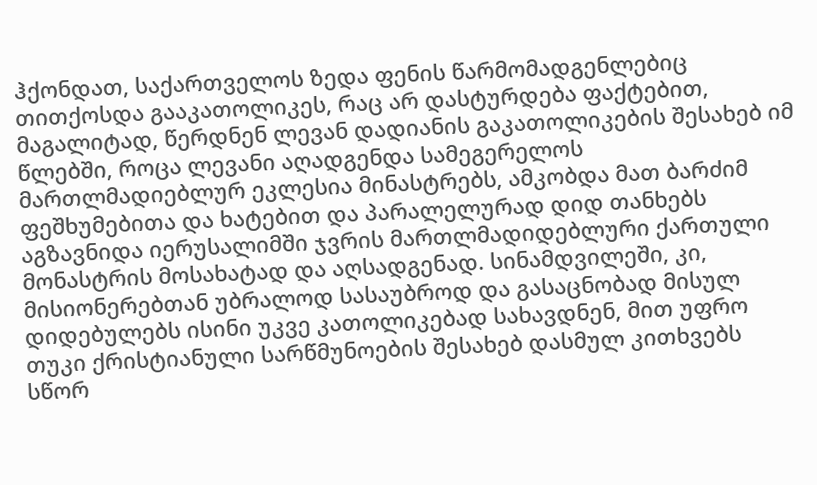ჰქონდათ, საქართველოს ზედა ფენის წარმომადგენლებიც თითქოსდა გააკათოლიკეს, რაც არ დასტურდება ფაქტებით, მაგალიტად, წერდნენ ლევან დადიანის გაკათოლიკების შესახებ იმ წლებში, როცა ლევანი აღადგენდა სამეგერელოს მართლმადიებლურ ეკლესია მინასტრებს, ამკობდა მათ ბარძიმ ფეშხუმებითა და ხატებით და პარალელურად დიდ თანხებს აგზავნიდა იერუსალიმში ჯვრის მართლმადიდებლური ქართული მონასტრის მოსახატად და აღსადგენად. სინამდვილეში, კი, მისიონერებთან უბრალოდ სასაუბროდ და გასაცნობად მისულ დიდებულებს ისინი უკვე კათოლიკებად სახავდნენ, მით უფრო თუკი ქრისტიანული სარწმუნოების შესახებ დასმულ კითხვებს სწორ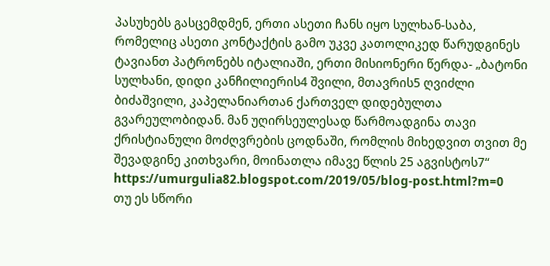პასუხებს გასცემდმენ, ერთი ასეთი ჩანს იყო სულხან-საბა, რომელიც ასეთი კონტაქტის გამო უკვე კათოლიკედ წარუდგინეს ტავიანთ პატრონებს იტალიაში, ერთი მისიონერი წერდა- „ბატონი სულხანი, დიდი კანჩილიერის4 შვილი, მთავრის5 ღვიძლი ბიძაშვილი, კაპელანიართა6 ქართველ დიდებულთა გვარეულობიდან. მან უღირსეულესად წარმოადგინა თავი ქრისტიანული მოძღვრების ცოდნაში, რომლის მიხედვით თვით მე შევადგინე კითხვარი, მოინათლა იმავე წლის 25 აგვისტოს7“ https://umurgulia82.blogspot.com/2019/05/blog-post.html?m=0
თუ ეს სწორი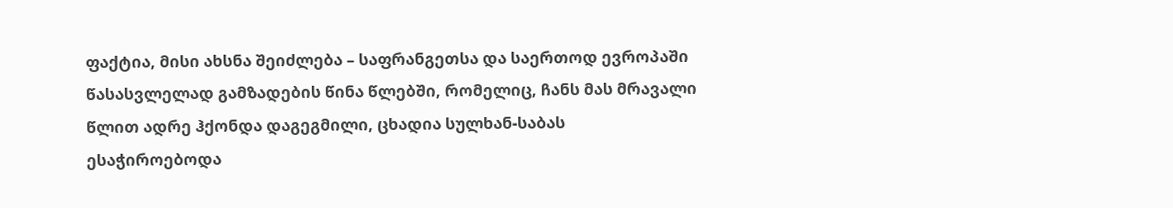ფაქტია, მისი ახსნა შეიძლება – საფრანგეთსა და საერთოდ ევროპაში წასასვლელად გამზადების წინა წლებში, რომელიც, ჩანს მას მრავალი წლით ადრე ჰქონდა დაგეგმილი, ცხადია სულხან-საბას ესაჭიროებოდა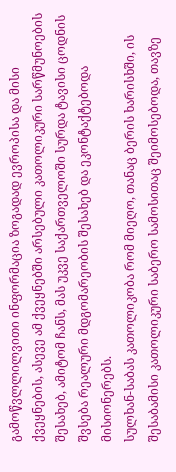გამოწვლლილვითი ინფორმაცია ზოგადად ევროპისა და მისი ქვეყნების, ასევე ამ ქვეყნებში არსებული კათოლიკური სარწმუნოების შესახებ, ამიტომ ჩანს, მას უკვე საქართველოში სურდა ტავისი ცოდნის შვსება რეალური მდგომარეობის შესახებ და ეკონტაქტებოდა მისიონერებს.
სულხან-საბას კათოლიკობა რომ მიეღო, თანაც ბერის ხარისხში, ის შესაბამისი კათოლიკური საბერო სამოსითაც შეიმოსებოდა, თავზე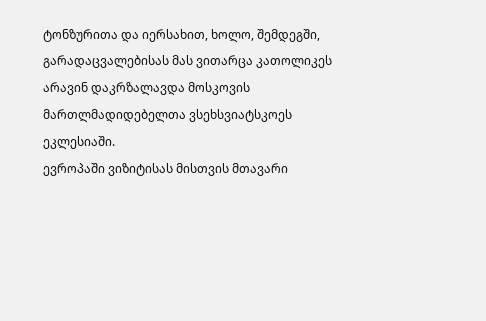ტონზურითა და იერსახით, ხოლო, შემდეგში, გარადაცვალებისას მას ვითარცა კათოლიკეს არავინ დაკრზალავდა მოსკოვის მართლმადიდებელთა ვსეხსვიატსკოეს ეკლესიაში.
ევროპაში ვიზიტისას მისთვის მთავარი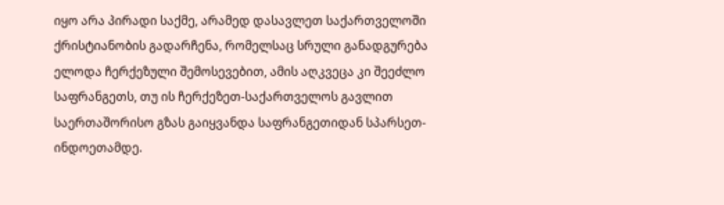იყო არა პირადი საქმე, არამედ დასავლეთ საქართველოში ქრისტიანობის გადარჩენა, რომელსაც სრული განადგურება ელოდა ჩერქეზული შემოსევებით, ამის აღკვეცა კი შეეძლო საფრანგეთს, თუ ის ჩერქეზეთ-საქართველოს გავლით საერთაშორისო გზას გაიყვანდა საფრანგეთიდან სპარსეთ-ინდოეთამდე.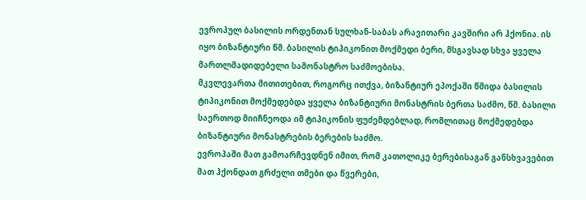ევროპულ ბასილის ორდენთან სულხან-საბას არავითარი კავშირი არ ჰქონია. ის იყო ბიზანტიური წმ. ბასილის ტიპიკონით მოქმედი ბერი, მსგავსად სხვა ყველა მართლმადიდებელი სამონასტრო საძმოებისა.
მკვლევართა მითითებით, როგორც ითქვა, ბიზანტიურ ეპოქაში წმიდა ბასილის ტიპიკონით მოქმედებდა ყველა ბიზანტიური მონასტრის ბერთა საძმო, წმ. ბასილი საერთოდ მიიჩნეოდა იმ ტიპიკონის ფუძემდებლად, რომლითაც მოქმედებდა ბიზანტიური მონასტრების ბერების საძმო.
ევროპაში მათ გამოარჩევდნენ იმით, რომ კათოლიკე ბერებისაგან განსხვავებით მათ ჰქონდათ გრძელი თმები და წვერები,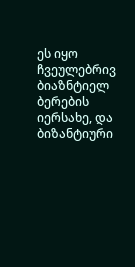ეს იყო ჩვეულებრივ ბიაზნტიელ ბერების იერსახე, და ბიზანტიური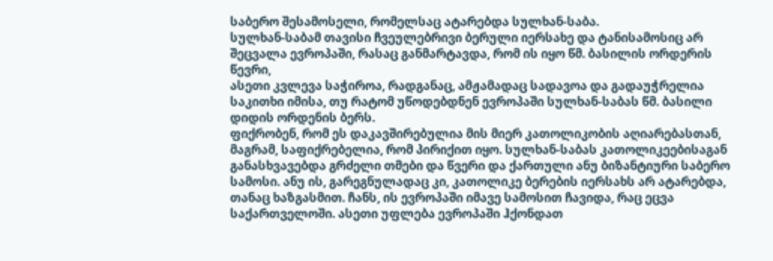საბერო შესამოსელი, რომელსაც ატარებდა სულხან-საბა.
სულხან-საბამ თავისი ჩვეულებრივი ბერული იერსახე და ტანისამოსიც არ შეცვალა ევროპაში, რასაც განმარტავდა, რომ ის იყო წმ. ბასილის ორდერის წევრი,
ასეთი კვლევა საჭიროა, რადგანაც, ამჟამადაც სადავოა და გადაუჭრელია საკითხი იმისა, თუ რატომ უწოდებდნენ ევროპაში სულხან-საბას წმ. ბასილი დიდის ორდენის ბერს.
ფიქრობენ, რომ ეს დაკავშირებულია მის მიერ კათოლიკობის აღიარებასთან, მაგრამ, საფიქრებელია, რომ პირიქით იყო. სულხან-საბას კათოლიკეებისაგან განასხვავებდა გრძელი თმები და წვერი და ქართული ანუ ბიზანტიური საბერო სამოსი. ანუ ის, გარეგნულადაც კი, კათოლიკე ბერების იერსახს არ ატარებდა, თანაც ხაზგასმით. ჩანს, ის ევროპაში იმავე სამოსით ჩავიდა, რაც ეცვა საქართველოში. ასეთი უფლება ევროპაში ჰქონდათ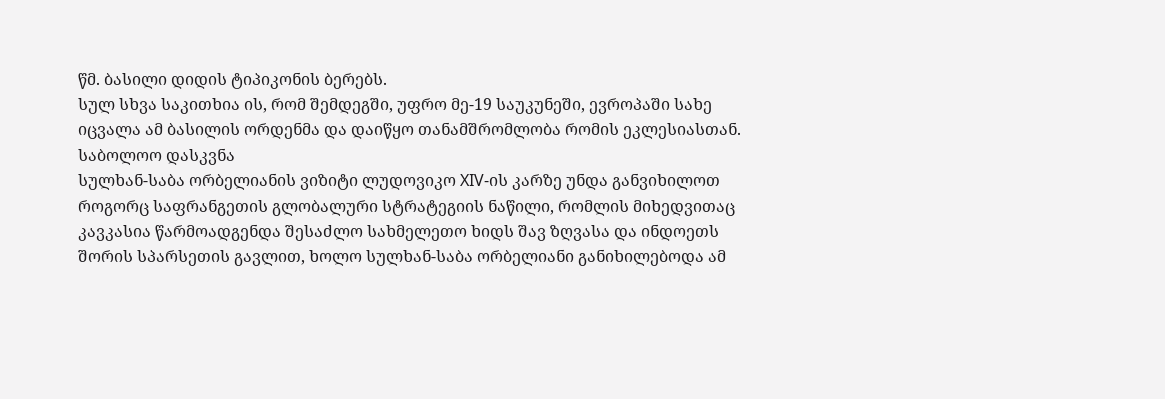წმ. ბასილი დიდის ტიპიკონის ბერებს.
სულ სხვა საკითხია ის, რომ შემდეგში, უფრო მე-19 საუკუნეში, ევროპაში სახე იცვალა ამ ბასილის ორდენმა და დაიწყო თანამშრომლობა რომის ეკლესიასთან.
საბოლოო დასკვნა
სულხან-საბა ორბელიანის ვიზიტი ლუდოვიკო XIV-ის კარზე უნდა განვიხილოთ როგორც საფრანგეთის გლობალური სტრატეგიის ნაწილი, რომლის მიხედვითაც კავკასია წარმოადგენდა შესაძლო სახმელეთო ხიდს შავ ზღვასა და ინდოეთს შორის სპარსეთის გავლით, ხოლო სულხან-საბა ორბელიანი განიხილებოდა ამ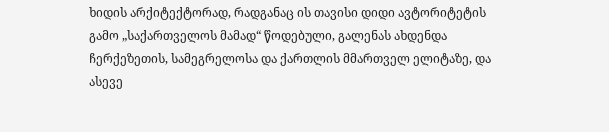ხიდის არქიტექტორად, რადგანაც ის თავისი დიდი ავტორიტეტის გამო „საქართველოს მამად“ წოდებული, გალენას ახდენდა ჩერქეზეთის, სამეგრელოსა და ქართლის მმართველ ელიტაზე, და ასევე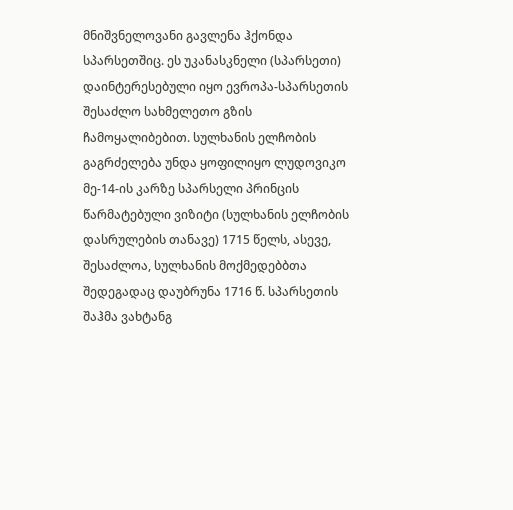მნიშვნელოვანი გავლენა ჰქონდა სპარსეთშიც. ეს უკანასკნელი (სპარსეთი) დაინტერესებული იყო ევროპა-სპარსეთის შესაძლო სახმელეთო გზის ჩამოყალიბებით. სულხანის ელჩობის გაგრძელება უნდა ყოფილიყო ლუდოვიკო მე-14-ის კარზე სპარსელი პრინცის წარმატებული ვიზიტი (სულხანის ელჩობის დასრულების თანავე) 1715 წელს, ასევე, შესაძლოა, სულხანის მოქმედებბთა შედეგადაც დაუბრუნა 1716 წ. სპარსეთის შაჰმა ვახტანგ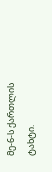მე-6-ს ქართლის ტახტი.